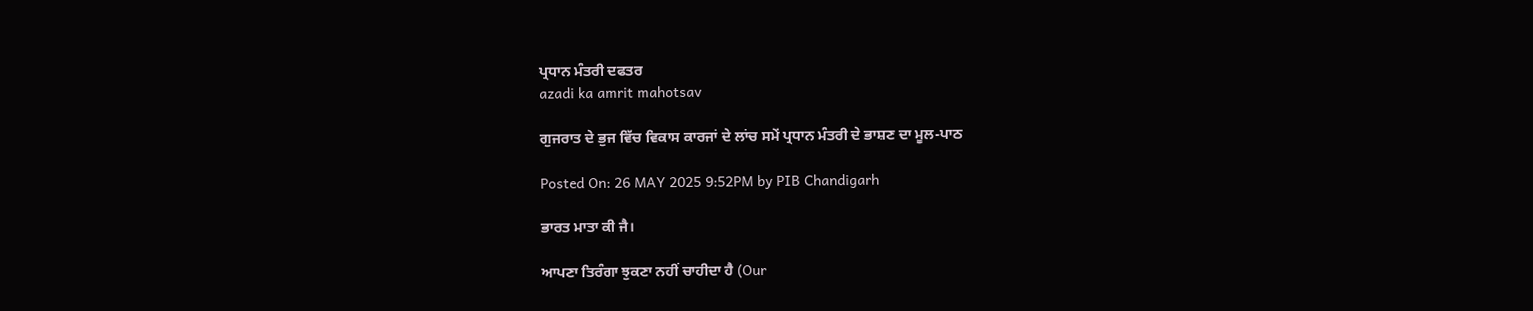ਪ੍ਰਧਾਨ ਮੰਤਰੀ ਦਫਤਰ
azadi ka amrit mahotsav

ਗੁਜਰਾਤ ਦੇ ਭੁਜ ਵਿੱਚ ਵਿਕਾਸ ਕਾਰਜਾਂ ਦੇ ਲਾਂਚ ਸਮੇਂ ਪ੍ਰਧਾਨ ਮੰਤਰੀ ਦੇ ਭਾਸ਼ਣ ਦਾ ਮੂਲ-ਪਾਠ

Posted On: 26 MAY 2025 9:52PM by PIB Chandigarh

ਭਾਰਤ ਮਾਤਾ ਕੀ ਜੈ।

ਆਪਣਾ ਤਿਰੰਗਾ ਝੁਕਣਾ ਨਹੀਂ ਚਾਹੀਦਾ ਹੈ (Our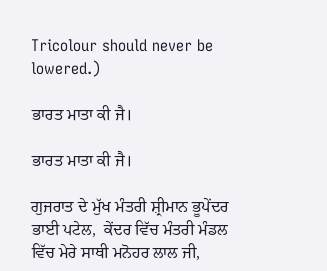Tricolour should never be lowered.)

ਭਾਰਤ ਮਾਤਾ ਕੀ ਜੈ।

ਭਾਰਤ ਮਾਤਾ ਕੀ ਜੈ।

ਗੁਜਰਾਤ ਦੇ ਮੁੱਖ ਮੰਤਰੀ ਸ਼੍ਰੀਮਾਨ ਭੂਪੇਂਦਰ ਭਾਈ ਪਟੇਲ,  ਕੇਂਦਰ ਵਿੱਚ ਮੰਤਰੀ ਮੰਡਲ ਵਿੱਚ ਮੇਰੇ ਸਾਥੀ ਮਨੋਹਰ ਲਾਲ ਜੀ,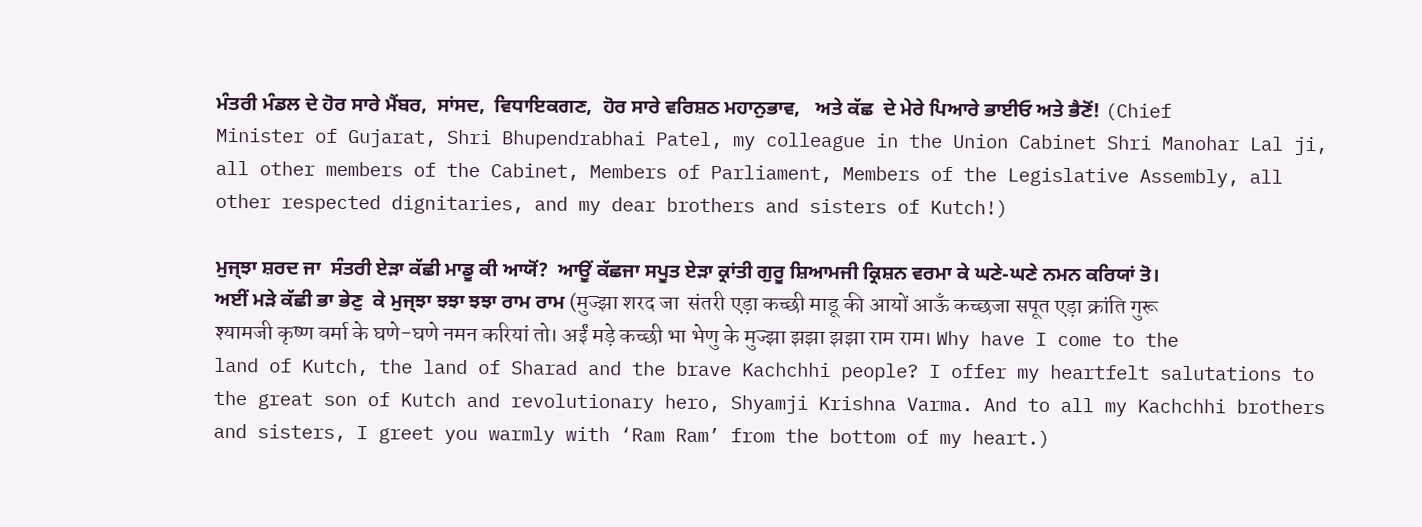ਮੰਤਰੀ ਮੰਡਲ ਦੇ ਹੋਰ ਸਾਰੇ ਮੈਂਬਰ,  ਸਾਂਸਦ,  ਵਿਧਾਇਕਗਣ,  ਹੋਰ ਸਾਰੇ ਵਰਿਸ਼ਠ ਮਹਾਨੁਭਾਵ,   ਅਤੇ ਕੱਛ  ਦੇ ਮੇਰੇ ਪਿਆਰੇ ਭਾਈਓ ਅਤੇ ਭੈਣੋਂ! (Chief Minister of Gujarat, Shri Bhupendrabhai Patel, my colleague in the Union Cabinet Shri Manohar Lal ji, all other members of the Cabinet, Members of Parliament, Members of the Legislative Assembly, all other respected dignitaries, and my dear brothers and sisters of Kutch!)

ਮੁਜ੍ਝਾ ਸ਼ਰਦ ਜਾ  ਸੰਤਰੀ ਏੜਾ ਕੱਛੀ ਮਾਡੂ ਕੀ ਆਯੋਂ?  ਆਊਂ ਕੱਛਜਾ ਸਪੂਤ ਏੜਾ ਕ੍ਰਾਂਤੀ ਗੁਰੂ ਸ਼ਿਆਮਜੀ ਕ੍ਰਿਸ਼ਨ ਵਰਮਾ ਕੇ ਘਣੇ-ਘਣੇ ਨਮਨ ਕਰਿਯਾਂ ਤੋ। ਅਈਂ ਮੜੇ ਕੱਛੀ ਭਾ ਭੇਣੁ  ਕੇ ਮੁਜ੍ਝਾ ਝਝਾ ਝਝਾ ਰਾਮ ਰਾਮ (मुज्झा शरद जा  संतरी एड़ा कच्छी माडू की आयों आऊँ कच्छजा सपूत एड़ा क्रांति गुरू श्यामजी कृष्ण वर्मा के घणे-घणे नमन करियां तो। अईं मड़े कच्छी भा भेणु के मुज्झा झझा झझा राम राम। Why have I come to the land of Kutch, the land of Sharad and the brave Kachchhi people? I offer my heartfelt salutations to the great son of Kutch and revolutionary hero, Shyamji Krishna Varma. And to all my Kachchhi brothers and sisters, I greet you warmly with ‘Ram Ram’ from the bottom of my heart.)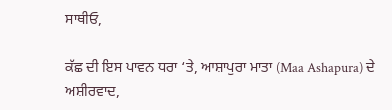ਸਾਥੀਓ,

ਕੱਛ ਦੀ ਇਸ ਪਾਵਨ ਧਰਾ ‘ਤੇ, ਆਸ਼ਾਪੁਰਾ ਮਾਤਾ (Maa Ashapura) ਦੇ ਅਸ਼ੀਰਵਾਦ,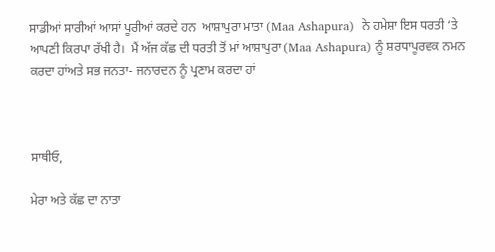ਸਾਡੀਆਂ ਸਾਰੀਆਂ ਆਸਾਂ ਪੂਰੀਆਂ ਕਰਦੇ ਹਨ  ਆਸ਼ਾਪੁਰਾ ਮਾਤਾ (Maa Ashapura)  ਨੇ ਹਮੇਸ਼ਾ ਇਸ ਧਰਤੀ ‘ਤੇ ਆਪਣੀ ਕਿਰਪਾ ਰੱਖੀ ਹੈ।  ਮੈਂ ਅੱਜ ਕੱਛ ਦੀ ਧਰਤੀ ਤੋਂ ਮਾਂ ਆਸ਼ਾਪੁਰਾ (Maa Ashapura) ਨੂੰ ਸ਼ਰਧਾਪੂਰਵਕ ਨਮਨ ਕਰਦਾ ਹਾਂਅਤੇ ਸਭ ਜਨਤਾ- ਜਨਾਰਦਨ ਨੂੰ ਪ੍ਰਣਾਮ ਕਰਦਾ ਹਾਂ



ਸਾਥੀਓ,

ਮੇਰਾ ਅਤੇ ਕੱਛ ਦਾ ਨਾਤਾ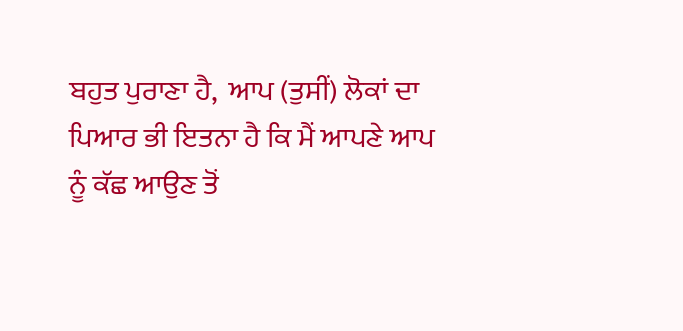ਬਹੁਤ ਪੁਰਾਣਾ ਹੈ,  ਆਪ (ਤੁਸੀਂ) ਲੋਕਾਂ ਦਾ ਪਿਆਰ ਭੀ ਇਤਨਾ ਹੈ ਕਿ ਮੈਂ ਆਪਣੇ ਆਪ ਨੂੰ ਕੱਛ ਆਉਣ ਤੋਂ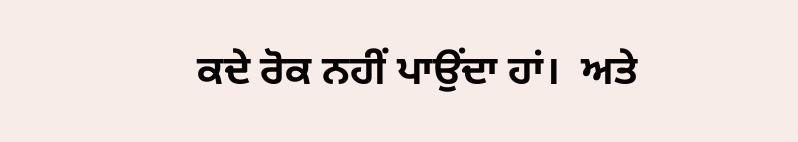ਕਦੇ ਰੋਕ ਨਹੀਂ ਪਾਉਂਦਾ ਹਾਂ।  ਅਤੇ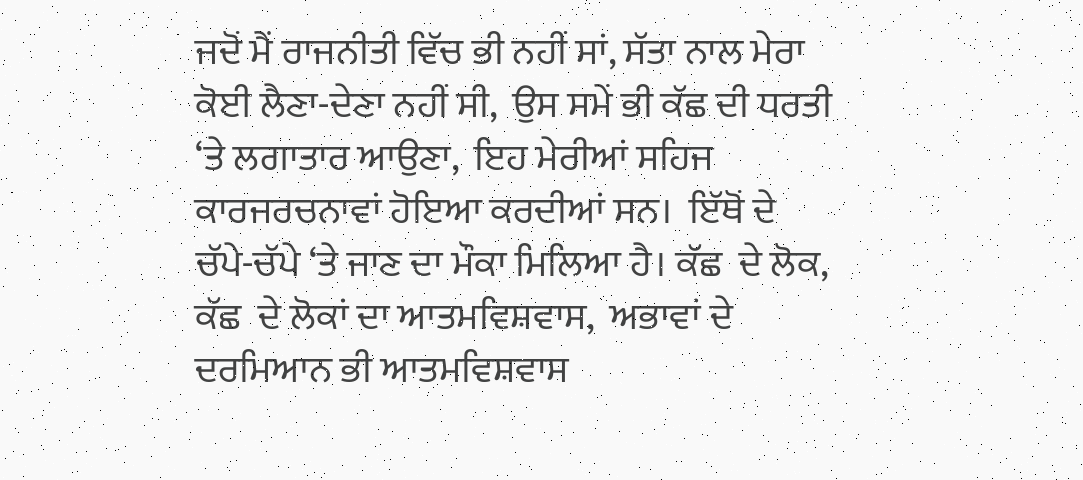ਜਦੋਂ ਮੈਂ ਰਾਜਨੀਤੀ ਵਿੱਚ ਭੀ ਨਹੀਂ ਸਾਂ, ਸੱਤਾ ਨਾਲ ਮੇਰਾ ਕੋਈ ਲੈਣਾ-ਦੇਣਾ ਨਹੀਂ ਸੀ,  ਉਸ ਸਮੇਂ ਭੀ ਕੱਛ ਦੀ ਧਰਤੀ ‘ਤੇ ਲਗਾਤਾਰ ਆਉਣਾ,  ਇਹ ਮੇਰੀਆਂ ਸਹਿਜ ਕਾਰਜਰਚਨਾਵਾਂ ਹੋਇਆ ਕਰਦੀਆਂ ਸਨ।  ਇੱਥੋਂ ਦੇ ਚੱਪੇ-ਚੱਪੇ ‘ਤੇ ਜਾਣ ਦਾ ਮੌਕਾ ਮਿਲਿਆ ਹੈ। ਕੱਛ  ਦੇ ਲੋਕ,  ਕੱਛ  ਦੇ ਲੋਕਾਂ ਦਾ ‍ਆਤਮਵਿਸ਼ਵਾਸ,  ਅਭਾਵਾਂ ਦੇ ਦਰਮਿਆਨ ਭੀ ‍ਆਤਮਵਿਸ਼ਵਾਸ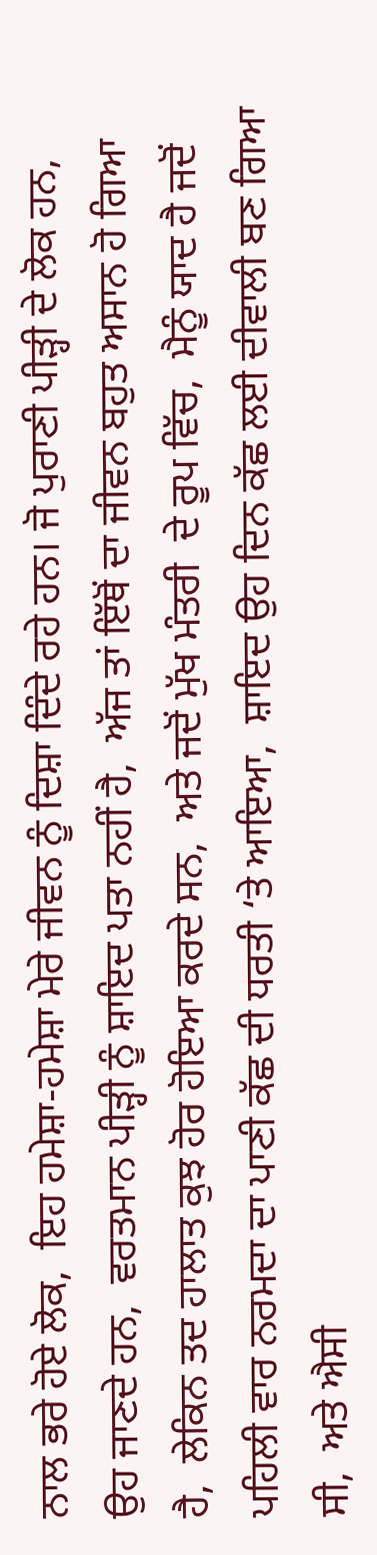ਨਾਲ ਭਰੇ ਹੋਏ ਲੋਕ,  ਇਹ ਹਮੇਸ਼ਾ-ਹਮੇਸ਼ਾ ਮੇਰੇ ਜੀਵਨ ਨੂੰ ਦਿਸ਼ਾ ਦਿੰਦੇ ਰਹੇ ਹਨ। ਜੋ ਪੁਰਾਣੀ ਪੀੜ੍ਹੀ ਦੇ ਲੋਕ ਹਨ,  ਉਹ ਜਾਣਦੇ ਹਨ,  ਵਰਤਮਾਨ ਪੀੜ੍ਹੀ ਨੂੰ ਸ਼ਾਇਦ ਪਤਾ ਨਹੀਂ ਹੈ,  ਅੱਜ ਤਾਂ ਇੱਥੋਂ ਦਾ ਜੀਵਨ ਬਹੁਤ ਅਸਾਨ ਹੋ ਗਿਆ ਹੈ,  ਲੇਕਿਨ ਤਦ ਹਾਲਾਤ ਕੁਝ ਹੋਰ ਹੋਇਆ ਕਰਦੇ ਸਨ,  ਅਤੇ ਜਦੋਂ ਮੁੱਖ ਮੰਤਰੀ  ਦੇ ਰੂਪ ਵਿੱਚ,  ਮੈਨੂੰ ਯਾਦ ਹੈ ਜਦੋਂ ਪਹਿਲੀ ਵਾਰ ਨਰਮਦਾ ਦਾ ਪਾਣੀ ਕੱਛ ਦੀ ਧਰਤੀ ‘ਤੇ ਆਇਆ,  ਸ਼ਾਇਦ ਉਹ ਦਿਨ ਕੱਛ ਲਈ ਦੀਵਾਲੀ ਬਣ ਗਿਆ ਸੀ,  ਅਤੇ ਐਸੀ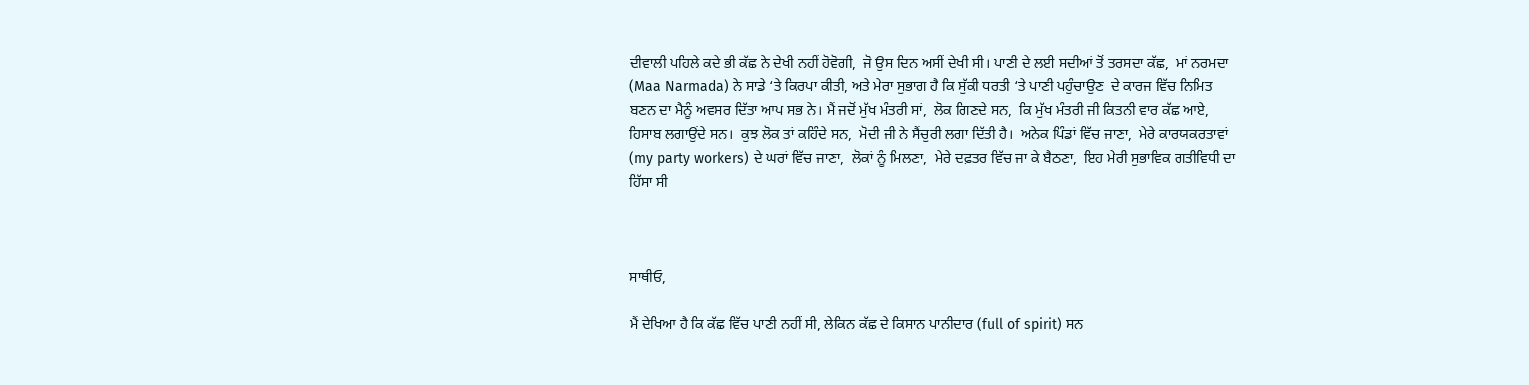ਦੀਵਾਲੀ ਪਹਿਲੇ ਕਦੇ ਭੀ ਕੱਛ ਨੇ ਦੇਖੀ ਨਹੀਂ ਹੋਵੋਗੀ,  ਜੋ ਉਸ ਦਿਨ ਅਸੀਂ ਦੇਖੀ ਸੀ। ਪਾਣੀ ਦੇ ਲਈ ਸਦੀਆਂ ਤੋਂ ਤਰਸਦਾ ਕੱਛ,  ਮਾਂ ਨਰਮਦਾ (Maa Narmada) ਨੇ ਸਾਡੇ ‘ਤੇ ਕਿਰਪਾ ਕੀਤੀ, ਅਤੇ ਮੇਰਾ ਸੁਭਾਗ ਹੈ ਕਿ ਸੁੱਕੀ ਧਰਤੀ ‘ਤੇ ਪਾਣੀ ਪਹੁੰਚਾਉਣ  ਦੇ ਕਾਰਜ ਵਿੱਚ ਨਿਮਿਤ ਬਣਨ ਦਾ ਮੈਨੂੰ ਅਵਸਰ ਦਿੱਤਾ ਆਪ ਸਭ ਨੇ। ਮੈਂ ਜਦੋਂ ਮੁੱਖ ਮੰਤਰੀ ਸਾਂ,  ਲੋਕ ਗਿਣਦੇ ਸਨ,  ਕਿ ਮੁੱਖ ਮੰਤਰੀ ਜੀ ਕਿਤਨੀ ਵਾਰ ਕੱਛ ਆਏ,  ਹਿਸਾਬ ਲਗਾਉਂਦੇ ਸਨ।  ਕੁਝ ਲੋਕ ਤਾਂ ਕਹਿੰਦੇ ਸਨ,  ਮੋਦੀ ਜੀ ਨੇ ਸੈਂਚੁਰੀ ਲਗਾ ਦਿੱਤੀ ਹੈ।  ਅਨੇਕ ਪਿੰਡਾਂ ਵਿੱਚ ਜਾਣਾ,  ਮੇਰੇ ਕਾਰਯਕਰਤਾਵਾਂ (my party workers) ਦੇ ਘਰਾਂ ਵਿੱਚ ਜਾਣਾ,  ਲੋਕਾਂ ਨੂੰ ਮਿਲਣਾ,  ਮੇਰੇ ਦਫ਼ਤਰ ਵਿੱਚ ਜਾ ਕੇ ਬੈਠਣਾ,  ਇਹ ਮੇਰੀ ਸੁਭਾਵਿਕ ਗਤੀਵਿਧੀ ਦਾ ਹਿੱਸਾ ਸੀ



ਸਾਥੀਓ,

ਮੈਂ ਦੇਖਿਆ ਹੈ ਕਿ ਕੱਛ ਵਿੱਚ ਪਾਣੀ ਨਹੀਂ ਸੀ, ਲੇਕਿਨ ਕੱਛ ਦੇ ਕਿਸਾਨ ਪਾਨੀਦਾਰ (full of spirit) ਸਨ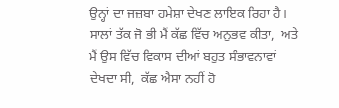ਉਨ੍ਹਾਂ ਦਾ ਜਜ਼ਬਾ ਹਮੇਸ਼ਾ ਦੇਖਣ ਲਾਇਕ ਰਿਹਾ ਹੈ। ਸਾਲਾਂ ਤੱਕ ਜੋ ਭੀ ਮੈਂ ਕੱਛ ਵਿੱਚ ਅਨੁਭਵ ਕੀਤਾ,  ਅਤੇ ਮੈਂ ਉਸ ਵਿੱਚ ਵਿਕਾਸ ਦੀਆਂ ਬਹੁਤ ਸੰਭਾਵਨਾਵਾਂ ਦੇਖਦਾ ਸੀ,  ਕੱਛ ਐਸਾ ਨਹੀਂ ਹੋ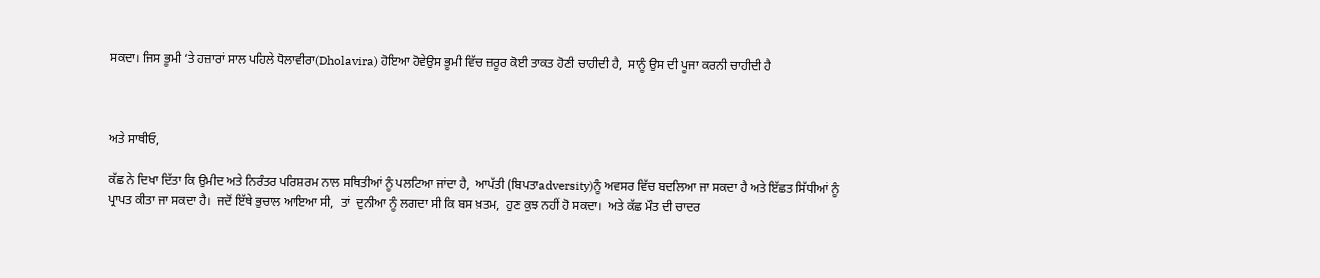ਸਕਦਾ। ਜਿਸ ਭੂਮੀ ‘ਤੇ ਹਜ਼ਾਰਾਂ ਸਾਲ ਪਹਿਲੇ ਧੋਲਾਵੀਰਾ(Dholavira) ਹੋਇਆ ਹੋਵੇਉਸ ਭੂਮੀ ਵਿੱਚ ਜ਼ਰੂਰ ਕੋਈ ਤਾਕਤ ਹੋਣੀ ਚਾਹੀਦੀ ਹੈ,  ਸਾਨੂੰ ਉਸ ਦੀ ਪੂਜਾ ਕਰਨੀ ਚਾਹੀਦੀ ਹੈ



ਅਤੇ ਸਾਥੀਓ,

ਕੱਛ ਨੇ ਦਿਖਾ ਦਿੱਤਾ ਕਿ ਉਮੀਦ ਅਤੇ ਨਿਰੰਤਰ ਪਰਿਸ਼ਰਮ ਨਾਲ ਸਥਿਤੀਆਂ ਨੂੰ ਪਲਟਿਆ ਜਾਂਦਾ ਹੈ,  ਆਪੱਤੀ (ਬਿਪਤਾadversity)ਨੂੰ ਅਵਸਰ ਵਿੱਚ ਬਦਲਿਆ ਜਾ ਸਕਦਾ ਹੈ ਅਤੇ ਇੱਛਤ ਸਿੱਧੀਆਂ ਨੂੰ ਪ੍ਰਾਪਤ ਕੀਤਾ ਜਾ ਸਕਦਾ ਹੈ।  ਜਦੋਂ ਇੱਥੇ ਭੁਚਾਲ ਆਇਆ ਸੀ,  ਤਾਂ  ਦੁਨੀਆ ਨੂੰ ਲਗਦਾ ਸੀ ਕਿ ਬਸ ਖ਼ਤਮ,  ਹੁਣ ਕੁਝ ਨਹੀਂ ਹੋ ਸਕਦਾ।  ਅਤੇ ਕੱਛ ਮੌਤ ਦੀ ਚਾਦਰ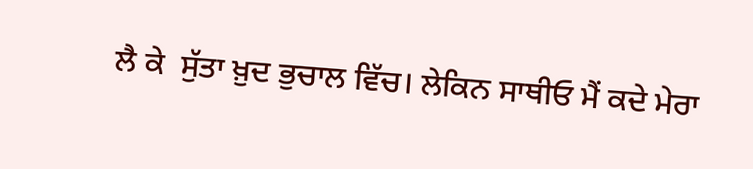ਲੈ ਕੇ  ਸੁੱਤਾ ਖ਼ੁਦ ਭੁਚਾਲ ਵਿੱਚ। ਲੇਕਿਨ ਸਾਥੀਓ ਮੈਂ ਕਦੇ ਮੇਰਾ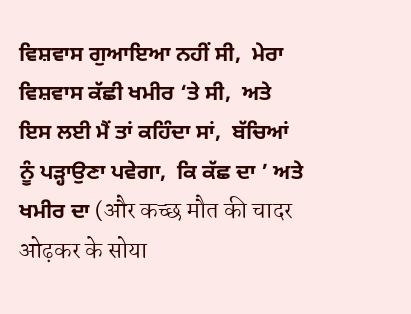ਵਿਸ਼ਵਾਸ ਗੁਆਇਆ ਨਹੀਂ ਸੀ,  ਮੇਰਾ ਵਿਸ਼ਵਾਸ ਕੱਛੀ ਖਮੀਰ ‘ਤੇ ਸੀ,  ਅਤੇ ਇਸ ਲਈ ਮੈਂ ਤਾਂ ਕਹਿੰਦਾ ਸਾਂ,  ਬੱਚਿਆਂ ਨੂੰ ਪੜ੍ਹਾਉਣਾ ਪਵੇਗਾ,  ਕਿ ਕੱਛ ਦਾ ’ ਅਤੇ ਖਮੀਰ ਦਾ (और कच्छ मौत की चादर ओढ़कर के सोया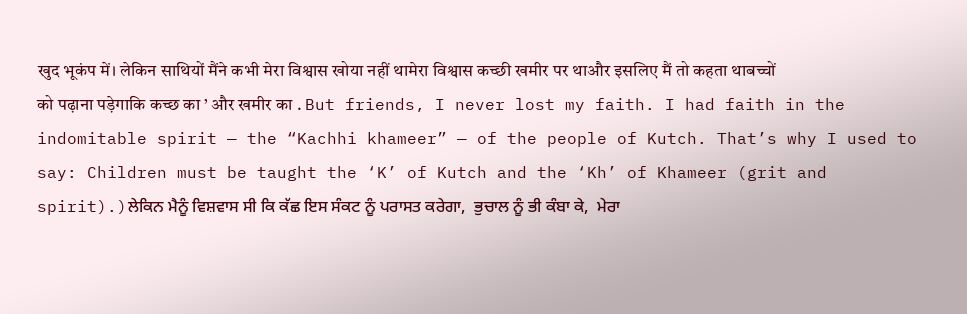खुद भूकंप में। लेकिन साथियों मैंने कभी मेरा विश्वास खोया नहीं थामेरा विश्वास कच्छी खमीर पर थाऔर इसलिए मैं तो कहता थाबच्चों को पढ़ाना पड़ेगाकि कच्छ का ’ और खमीर का . But friends, I never lost my faith. I had faith in the indomitable spirit — the “Kachhi khameer” — of the people of Kutch. That’s why I used to say: Children must be taught the ‘K’ of Kutch and the ‘Kh’ of Khameer (grit and spirit).)ਲੇਕਿਨ ਮੈਨੂੰ ਵਿਸ਼ਵਾਸ ਸੀ ਕਿ ਕੱਛ ਇਸ ਸੰਕਟ ਨੂੰ ਪਰਾਸਤ ਕਰੇਗਾ,  ਭੁਚਾਲ ਨੂੰ ਭੀ ਕੰਬਾ ਕੇ,  ਮੇਰਾ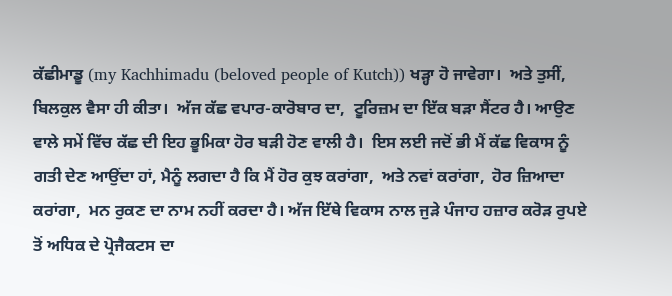ਕੱਛੀਮਾਡੂ (my Kachhimadu (beloved people of Kutch)) ਖੜ੍ਹਾ ਹੋ ਜਾਵੇਗਾ।  ਅਤੇ ਤੁਸੀਂ,  ਬਿਲਕੁਲ ਵੈਸਾ ਹੀ ਕੀਤਾ।  ਅੱਜ ਕੱਛ ਵਪਾਰ-ਕਾਰੋਬਾਰ ਦਾ,  ਟੂਰਿਜ਼ਮ ਦਾ ਇੱਕ ਬੜਾ ਸੈਂਟਰ ਹੈ। ਆਉਣ ਵਾਲੇ ਸਮੇਂ ਵਿੱਚ ਕੱਛ ਦੀ ਇਹ ਭੂਮਿਕਾ ਹੋਰ ਬੜੀ ਹੋਣ ਵਾਲੀ ਹੈ।  ਇਸ ਲਈ ਜਦੋਂ ਭੀ ਮੈਂ ਕੱਛ ਵਿਕਾਸ ਨੂੰ ਗਤੀ ਦੇਣ ਆਉਂਦਾ ਹਾਂ, ਮੈਨੂੰ ਲਗਦਾ ਹੈ ਕਿ ਮੈਂ ਹੋਰ ਕੁਝ ਕਰਾਂਗਾ,  ਅਤੇ ਨਵਾਂ ਕਰਾਂਗਾ,  ਹੋਰ ਜ਼ਿਆਦਾ ਕਰਾਂਗਾ,  ਮਨ ਰੁਕਣ ਦਾ ਨਾਮ ਨਹੀਂ ਕਰਦਾ ਹੈ। ਅੱਜ ਇੱਥੇ ਵਿਕਾਸ ਨਾਲ ਜੁੜੇ ਪੰਜਾਹ ਹਜ਼ਾਰ ਕਰੋੜ ਰੁਪਏ ਤੋਂ ਅਧਿਕ ਦੇ ਪ੍ਰੋਜੈਕਟਸ ਦਾ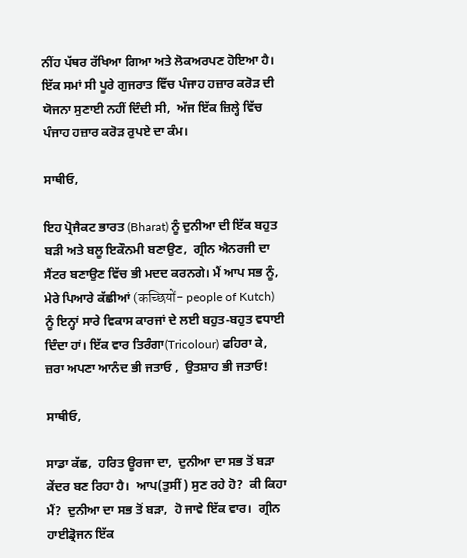ਨੀਂਹ ਪੱਥਰ ਰੱਖਿਆ ਗਿਆ ਅਤੇ ਲੋਕਅਰਪਣ ਹੋਇਆ ਹੈ। ਇੱਕ ਸਮਾਂ ਸੀ ਪੂਰੇ ਗੁਜਰਾਤ ਵਿੱਚ ਪੰਜਾਹ ਹਜ਼ਾਰ ਕਰੋੜ ਦੀ ਯੋਜਨਾ ਸੁਣਾਈ ਨਹੀਂ ਦਿੰਦੀ ਸੀ,  ਅੱਜ ਇੱਕ ਜ਼ਿਲ੍ਹੇ ਵਿੱਚ ਪੰਜਾਹ ਹਜ਼ਾਰ ਕਰੋੜ ਰੁਪਏ ਦਾ ਕੰਮ।

ਸਾਥੀਓ,

ਇਹ ਪ੍ਰੋਜੈਕਟ ਭਾਰਤ (Bharat) ਨੂੰ ਦੁਨੀਆ ਦੀ ਇੱਕ ਬਹੁਤ ਬੜੀ ਅਤੇ ਬਲੂ ਇਕੌਨਮੀ ਬਣਾਉਣ,  ਗ੍ਰੀਨ ਐਨਰਜੀ ਦਾ ਸੈਂਟਰ ਬਣਾਉਣ ਵਿੱਚ ਭੀ ਮਦਦ ਕਰਨਗੇ। ਮੈਂ ਆਪ ਸਭ ਨੂੰ,  ਮੇਰੇ ਪਿਆਰੇ ਕੱਛੀਆਂ (कच्छियों- people of Kutch) ਨੂੰ ਇਨ੍ਹਾਂ ਸਾਰੇ ਵਿਕਾਸ ਕਾਰਜਾਂ ਦੇ ਲਈ ਬਹੁਤ-ਬਹੁਤ ਵਧਾਈ ਦਿੰਦਾ ਹਾਂ। ਇੱਕ ਵਾਰ ਤਿਰੰਗਾ(Tricolour) ਫਹਿਰਾ ਕੇ,  ਜ਼ਰਾ ਅਪਣਾ ਆਨੰਦ ਭੀ ਜਤਾਓ ,  ਉਤਸ਼ਾਹ ਭੀ ਜਤਾਓ!

ਸਾਥੀਓ,

ਸਾਡਾ ਕੱਛ,  ਹਰਿਤ ਊਰਜਾ ਦਾ,  ਦੁਨੀਆ ਦਾ ਸਭ ਤੋਂ ਬੜਾ ਕੇਂਦਰ ਬਣ ਰਿਹਾ ਹੈ।  ਆਪ(ਤੁਸੀਂ) ਸੁਣ ਰਹੇ ਹੋ?  ਕੀ ਕਿਹਾ ਮੈਂ?  ਦੁਨੀਆ ਦਾ ਸਭ ਤੋਂ ਬੜਾ,  ਹੋ ਜਾਵੇ ਇੱਕ ਵਾਰ।  ਗ੍ਰੀਨ ਹਾਈਡ੍ਰੋਜਨ ਇੱਕ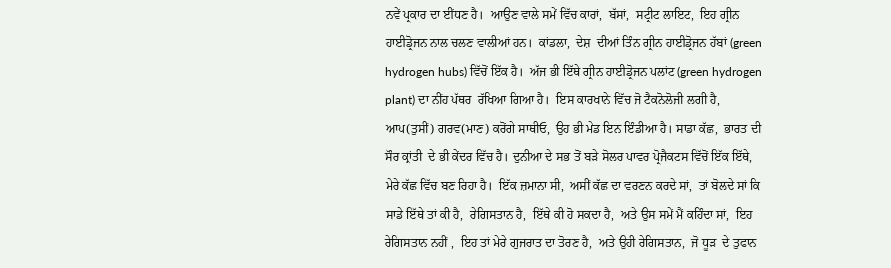ਨਵੇਂ ਪ੍ਰਕਾਰ ਦਾ ਈਂਧਣ ਹੈ।  ਆਉਣ ਵਾਲੇ ਸਮੇਂ ਵਿੱਚ ਕਾਰਾਂ,  ਬੱਸਾਂ,  ਸਟ੍ਰੀਟ ਲਾਇਟ,  ਇਹ ਗ੍ਰੀਨ ਹਾਈਡ੍ਰੋਜਨ ਨਾਲ ਚਲਣ ਵਾਲੀਆਂ ਹਨ।  ਕਾਂਡਲਾ,  ਦੇਸ਼  ਦੀਆਂ ਤਿੰਨ ਗ੍ਰੀਨ ਹਾਈਡ੍ਰੋਜਨ ਹੱਬਾਂ (green hydrogen hubs) ਵਿੱਚੋਂ ਇੱਕ ਹੈ।  ਅੱਜ ਭੀ ਇੱਥੇ ਗ੍ਰੀਨ ਹਾਈਡ੍ਰੋਜਨ ਪਲਾਂਟ (green hydrogen plant) ਦਾ ਨੀਂਹ ਪੱਥਰ  ਰੱਖਿਆ ਗਿਆ ਹੈ।  ਇਸ ਕਾਰਖਾਨੇ ਵਿੱਚ ਜੋ ਟੈਕਨੋਲੋਜੀ ਲਗੀ ਹੈ, ਆਪ(ਤੁਸੀਂ) ਗਰਵ(ਮਾਣ) ਕਰੋਂਗੇ ਸਾਥੀਓ,  ਉਹ ਭੀ ਮੇਡ ਇਨ ਇੰਡੀਆ ਹੈ। ਸਾਡਾ ਕੱਛ,  ਭਾਰਤ ਦੀ ਸੌਰ ਕ੍ਰਾਂਤੀ  ਦੇ ਭੀ ਕੇਂਦਰ ਵਿੱਚ ਹੈ। ਦੁਨੀਆ ਦੇ ਸਭ ਤੋਂ ਬੜੇ ਸੋਲਰ ਪਾਵਰ ਪ੍ਰੋਜੈਕਟਸ ਵਿੱਚੋਂ ਇੱਕ ਇੱਥੇ,  ਮੇਰੇ ਕੱਛ ਵਿੱਚ ਬਣ ਰਿਹਾ ਹੈ।  ਇੱਕ ਜ਼ਮਾਨਾ ਸੀ,  ਅਸੀਂ ਕੱਛ ਦਾ ਵਰਣਨ ਕਰਦੇ ਸਾਂ,  ਤਾਂ ਬੋਲਦੇ ਸਾਂ ਕਿ ਸਾਡੇ ਇੱਥੇ ਤਾਂ ਕੀ ਹੈ,  ਰੇਗਿਸਤਾਨ ਹੈ,  ਇੱਥੇ ਕੀ ਹੋ ਸਕਦਾ ਹੈ,  ਅਤੇ ਉਸ ਸਮੇਂ ਮੈਂ ਕਹਿੰਦਾ ਸਾਂ,  ਇਹ ਰੇਗਿਸਤਾਨ ਨਹੀਂ ,  ਇਹ ਤਾਂ ਮੇਰੇ ਗੁਜਰਾਤ ਦਾ ਤੋਰਣ ਹੈ,  ਅਤੇ ਉਹੀ ਰੇਗਿਸਤਾਨ,  ਜੋ ਧੂੜ  ਦੇ ਤੁਫਾਨ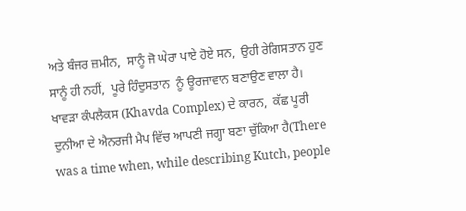ਅਤੇ ਬੰਜਰ ਜ਼ਮੀਨ,  ਸਾਨੂੰ ਜੋ ਘੇਰਾ ਪਾਏ ਹੋਏ ਸਨ,  ਉਹੀ ਰੇਗਿਸਤਾਨ ਹੁਣ ਸਾਨੂੰ ਹੀ ਨਹੀਂ,  ਪੂਰੇ ਹਿੰਦੁਸਤਾਨ  ਨੂੰ ਊਰਜਾਵਾਨ ਬਣਾਉਣ ਵਾਲਾ ਹੈ। ਖਾਵੜਾ ਕੰਪਲੈਕਸ (Khavda Complex) ਦੇ ਕਾਰਨ,  ਕੱਛ ਪੂਰੀ ਦੁਨੀਆ ਦੇ ਐਨਰਜੀ ਮੈਪ ਵਿੱਚ ਆਪਣੀ ਜਗ੍ਹਾ ਬਣਾ ਚੁੱਕਿਆ ਹੈ(There was a time when, while describing Kutch, people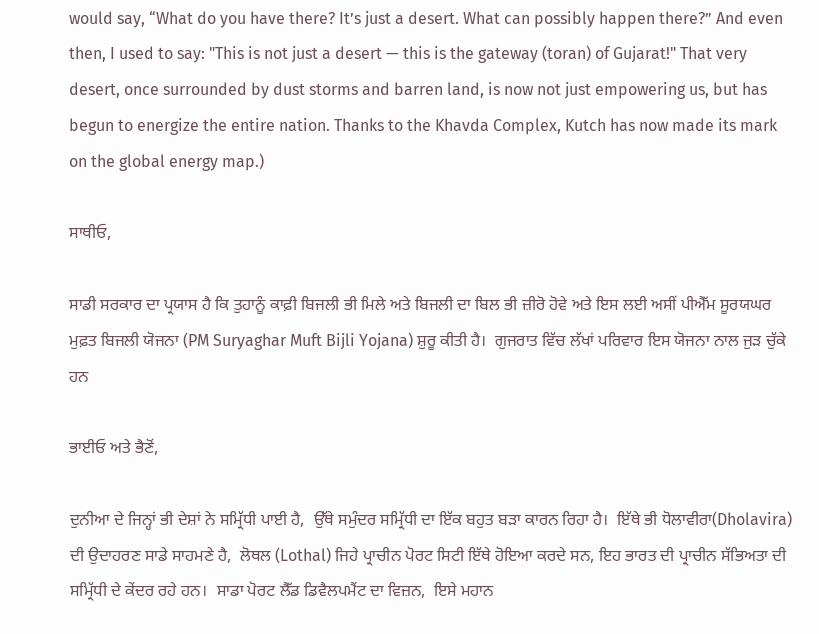would say, “What do you have there? It’s just a desert. What can possibly happen there?” And even then, I used to say: "This is not just a desert — this is the gateway (toran) of Gujarat!" That very desert, once surrounded by dust storms and barren land, is now not just empowering us, but has begun to energize the entire nation. Thanks to the Khavda Complex, Kutch has now made its mark on the global energy map.)

ਸਾਥੀਓ,

ਸਾਡੀ ਸਰਕਾਰ ਦਾ ਪ੍ਰਯਾਸ ਹੈ ਕਿ ਤੁਹਾਨੂੰ ਕਾਫ਼ੀ ਬਿਜਲੀ ਭੀ ਮਿਲੇ ਅਤੇ ਬਿਜਲੀ ਦਾ ਬਿਲ ਭੀ ਜ਼ੀਰੋ ਹੋਵੇ ਅਤੇ ਇਸ ਲਈ ਅਸੀਂ ਪੀਐੱਮ ਸੂਰਯਘਰ ਮੁਫ਼ਤ ਬਿਜਲੀ ਯੋਜਨਾ (PM Suryaghar Muft Bijli Yojana) ਸ਼ੁਰੂ ਕੀਤੀ ਹੈ।  ਗੁਜਰਾਤ ਵਿੱਚ ਲੱਖਾਂ ਪਰਿਵਾਰ ਇਸ ਯੋਜਨਾ ਨਾਲ ਜੁੜ ਚੁੱਕੇ ਹਨ

ਭਾਈਓ ਅਤੇ ਭੈਣੋਂ,

ਦੁਨੀਆ ਦੇ ਜਿਨ੍ਹਾਂ ਭੀ ਦੇਸ਼ਾਂ ਨੇ ਸਮ੍ਰਿੱਧੀ ਪਾਈ ਹੈ,  ਉੱਥੇ ਸਮੁੰਦਰ ਸਮ੍ਰਿੱਧੀ ਦਾ ਇੱਕ ਬਹੁਤ ਬੜਾ ਕਾਰਨ ਰਿਹਾ ਹੈ।  ਇੱਥੇ ਭੀ ਧੋਲਾਵੀਰਾ(Dholavira) ਦੀ ਉਦਾਹਰਣ ਸਾਡੇ ਸਾਹਮਣੇ ਹੈ,  ਲੋਥਲ (Lothal) ਜਿਹੇ ਪ੍ਰਾਚੀਨ ਪੋਰਟ ਸਿਟੀ ਇੱਥੇ ਹੋਇਆ ਕਰਦੇ ਸਨ, ਇਹ ਭਾਰਤ ਦੀ ਪ੍ਰਾਚੀਨ ਸੱਭਿਅਤਾ ਦੀ ਸਮ੍ਰਿੱਧੀ ਦੇ ਕੇਂਦਰ ਰਹੇ ਹਨ।  ਸਾਡਾ ਪੋਰਟ ਲੈੱਡ ਡਿਵੈਲਪਮੈਂਟ ਦਾ ਵਿਜ਼ਨ,  ਇਸੇ ਮਹਾਨ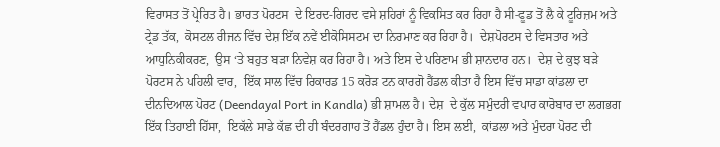ਵਿਰਾਸਤ ਤੋਂ ਪ੍ਰੇਰਿਤ ਹੈ। ਭਾਰਤ ਪੋਰਟਸ  ਦੇ ਇਰਦ-ਗਿਰਦ ਵਸੇ ਸ਼ਹਿਰਾਂ ਨੂੰ ਵਿਕਸਿਤ ਕਰ ਰਿਹਾ ਹੈ ਸੀ-ਫੂਡ ਤੋਂ ਲੈ ਕੇ ਟੂਰਿਜ਼ਮ ਅਤੇ ਟ੍ਰੇਡ ਤੱਕ,  ਕੋਸਟਲ ਰੀਜਨ ਵਿੱਚ ਦੇਸ਼ ਇੱਕ ਨਵੇਂ ਈਕੋਸਿਸਟਮ ਦਾ ਨਿਰਮਾਣ ਕਰ ਰਿਹਾ ਹੈ।  ਦੇਸ਼ਪੋਰਟਸ ਦੇ ਵਿਸਤਾਰ ਅਤੇ ਆਧੁਨਿਕੀਕਰਣ,  ਉਸ ‘ਤੇ ਬਹੁਤ ਬੜਾ ਨਿਵੇਸ਼ ਕਰ ਰਿਹਾ ਹੈ। ਅਤੇ ਇਸ ਦੇ ਪਰਿਣਾਮ ਭੀ ਸ਼ਾਨਦਾਰ ਹਨ।  ਦੇਸ਼ ਦੇ ਕੁਝ ਬੜੇ ਪੋਰਟਸ ਨੇ ਪਹਿਲੀ ਵਾਰ,  ਇੱਕ ਸਾਲ ਵਿੱਚ ਰਿਕਾਰਡ 15 ਕਰੋੜ ਟਨ ਕਾਰਗੋ ਹੈਂਡਲ ਕੀਤਾ ਹੈ ਇਸ ਵਿੱਚ ਸਾਡਾ ਕਾਂਡਲਾ ਦਾ ਦੀਨਦਿਆਲ ਪੋਰਟ (Deendayal Port in Kandla) ਭੀ ਸ਼ਾਮਲ ਹੈ। ਦੇਸ਼  ਦੇ ਕੁੱਲ ਸਮੁੰਦਰੀ ਵਪਾਰ ਕਾਰੋਬਾਰ ਦਾ ਲਗਭਗ ਇੱਕ ਤਿਹਾਈ ਹਿੱਸਾ,  ਇਕੱਲੇ ਸਾਡੇ ਕੱਛ ਦੀ ਹੀ ਬੰਦਰਗਾਹ ਤੋਂ ਹੈਂਡਲ ਹੁੰਦਾ ਹੈ। ਇਸ ਲਈ,  ਕਾਂਡਲਾ ਅਤੇ ਮੁੰਦਰਾ ਪੋਰਟ ਦੀ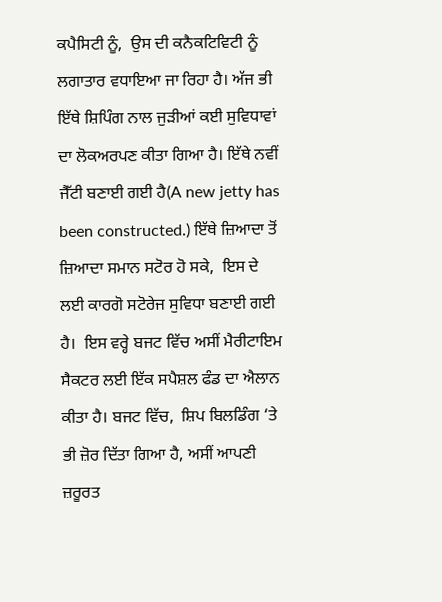ਕਪੈਸਿਟੀ ਨੂੰ,  ਉਸ ਦੀ ਕਨੈਕਟਿਵਿਟੀ ਨੂੰ ਲਗਾਤਾਰ ਵਧਾਇਆ ਜਾ ਰਿਹਾ ਹੈ। ਅੱਜ ਭੀ ਇੱਥੇ ਸ਼ਿਪਿੰਗ ਨਾਲ ਜੁੜੀਆਂ ਕਈ ਸੁਵਿਧਾਵਾਂ ਦਾ ਲੋਕਅਰਪਣ ਕੀਤਾ ਗਿਆ ਹੈ। ਇੱਥੇ ਨਵੀਂ ਜੈੱਟੀ ਬਣਾਈ ਗਈ ਹੈ(A new jetty has been constructed.) ਇੱਥੇ ਜ਼ਿਆਦਾ ਤੋਂ ਜ਼ਿਆਦਾ ਸਮਾਨ ਸਟੋਰ ਹੋ ਸਕੇ,  ਇਸ ਦੇ ਲਈ ਕਾਰਗੋ ਸਟੋਰੇਜ ਸੁਵਿਧਾ ਬਣਾਈ ਗਈ ਹੈ।  ਇਸ ਵਰ੍ਹੇ ਬਜਟ ਵਿੱਚ ਅਸੀਂ ਮੈਰੀਟਾਇਮ ਸੈਕਟਰ ਲਈ ਇੱਕ ਸਪੈਸ਼ਲ ਫੰਡ ਦਾ ਐਲਾਨ ਕੀਤਾ ਹੈ। ਬਜਟ ਵਿੱਚ,  ਸ਼ਿਪ ਬਿਲਡਿੰਗ ‘ਤੇ ਭੀ ਜ਼ੋਰ ਦਿੱਤਾ ਗਿਆ ਹੈ, ਅਸੀਂ ਆਪਣੀ ਜ਼ਰੂਰਤ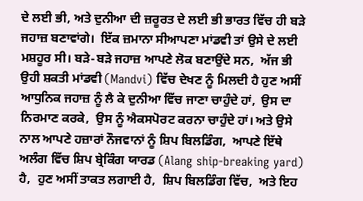ਦੇ ਲਈ ਭੀ, ਅਤੇ ਦੁਨੀਆ ਦੀ ਜ਼ਰੂਰਤ ਦੇ ਲਈ ਭੀ ਭਾਰਤ ਵਿੱਚ ਹੀ ਬੜੇ ਜਹਾਜ਼ ਬਣਾਵਾਂਗੇ।  ਇੱਕ ਜ਼ਮਾਨਾ ਸੀਆਪਣਾ ਮਾਂਡਵੀ ਤਾਂ ਉਸੇ ਦੇ ਲਈ ਮਸ਼ਹੂਰ ਸੀ। ਬੜੇ-ਬੜੇ ਜਹਾਜ਼ ਆਪਣੇ ਲੋਕ ਬਣਾਉਂਦੇ ਸਨ,  ਅੱਜ ਭੀ ਉਹੀ ਸ਼ਕਤੀ ਮਾਂਡਵੀ (Mandvi) ਵਿੱਚ ਦੇਖਣ ਨੂੰ ਮਿਲਦੀ ਹੈ ਹੁਣ ਅਸੀਂ ਆਧੁਨਿਕ ਜਹਾਜ਼ ਨੂੰ ਲੈ ਕੇ ਦੁਨੀਆ ਵਿੱਚ ਜਾਣਾ ਚਾਹੁੰਦੇ ਹਾਂ,  ਉਸ ਦਾ ਨਿਰਮਾਣ ਕਰਕੇ,  ਉਸ ਨੂੰ ਐਕਸਪੋਰਟ ਕਰਨਾ ਚਾਹੁੰਦੇ ਹਾਂ। ਅਤੇ ਉਸੇ ਨਾਲ ਆਪਣੇ ਹਜ਼ਾਰਾਂ ਨੌਜਵਾਨਾਂ ਨੂੰ ਸ਼ਿਪ ਬਿਲਡਿੰਗ,  ਆਪਣੇ ਇੱਥੇ ਅਲੰਗ ਵਿੱਚ ਸ਼ਿਪ ਬ੍ਰੇਕਿੰਗ ਯਾਰਡ (Alang ship-breaking yard) ਹੈ,  ਹੁਣ ਅਸੀਂ ਤਾਕਤ ਲਗਾਈ ਹੈ,  ਸ਼ਿਪ ਬਿਲਡਿੰਗ ਵਿੱਚ,  ਅਤੇ ਇਹ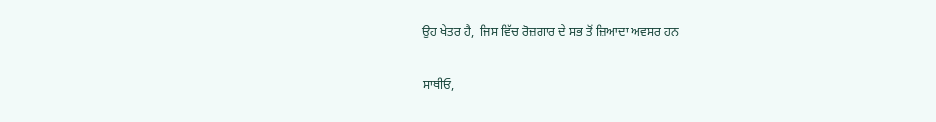ਉਹ ਖੇਤਰ ਹੈ,  ਜਿਸ ਵਿੱਚ ਰੋਜ਼ਗਾਰ ਦੇ ਸਭ ਤੋਂ ਜ਼ਿਆਦਾ ਅਵਸਰ ਹਨ

ਸਾਥੀਓ,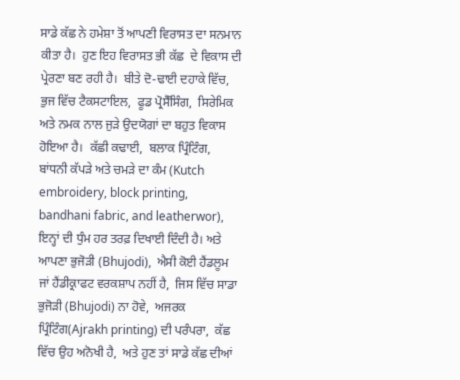ਸਾਡੇ ਕੱਛ ਨੇ ਹਮੇਸ਼ਾ ਤੋਂ ਆਪਣੀ ਵਿਰਾਸਤ ਦਾ ਸਨਮਾਨ ਕੀਤਾ ਹੈ।  ਹੁਣ ਇਹ ਵਿਰਾਸਤ ਭੀ ਕੱਛ  ਦੇ ਵਿਕਾਸ ਦੀ ਪ੍ਰੇਰਣਾ ਬਣ ਰਹੀ ਹੈ।  ਬੀਤੇ ਦੋ-ਢਾਈ ਦਹਾਕੇ ਵਿੱਚ,  ਭੁਜ ਵਿੱਚ ਟੈਕਸਟਾਇਲ,  ਫੂਡ ਪ੍ਰੋਸੈੱਸਿੰਗ,  ਸਿਰੇਮਿਕ ਅਤੇ ਨਮਕ ਨਾਲ ਜੁੜੇ ਉਦਯੋਗਾਂ ਦਾ ਬਹੁਤ ਵਿਕਾਸ ਹੋਇਆ ਹੈ।  ਕੱਛੀ ਕਢਾਈ,  ਬਲਾਕ ਪ੍ਰਿੰਟਿੰਗ,  ਬਾਂਧਨੀ ਕੱਪੜੇ ਅਤੇ ਚਮੜੇ ਦਾ ਕੰਮ (Kutch embroidery, block printing, bandhani fabric, and leatherwor),  ਇਨ੍ਹਾਂ ਦੀ ਧੁੰਮ ਹਰ ਤਰਫ਼ ਦਿਖਾਈ ਦਿੰਦੀ ਹੈ। ਅਤੇ ਆਪਣਾ ਭੁਜੋੜੀ (Bhujodi),  ਐਸੀ ਕੋਈ ਹੈਂਡਲੂਮ ਜਾਂ ਹੈਂਡੀਕ੍ਰਾਫਟ ਵਰਕਸ਼ਾਪ ਨਹੀਂ ਹੈ,  ਜਿਸ ਵਿੱਚ ਸਾਡਾ ਭੁਜੋੜੀ (Bhujodi) ਨਾ ਹੋਵੇ,  ਅਜਰਕ ਪ੍ਰਿੰਟਿੰਗ(Ajrakh printing) ਦੀ ਪਰੰਪਰਾ,  ਕੱਛ ਵਿੱਚ ਉਹ ਅਨੋਖੀ ਹੈ,  ਅਤੇ ਹੁਣ ਤਾਂ ਸਾਡੇ ਕੱਛ ਦੀਆਂ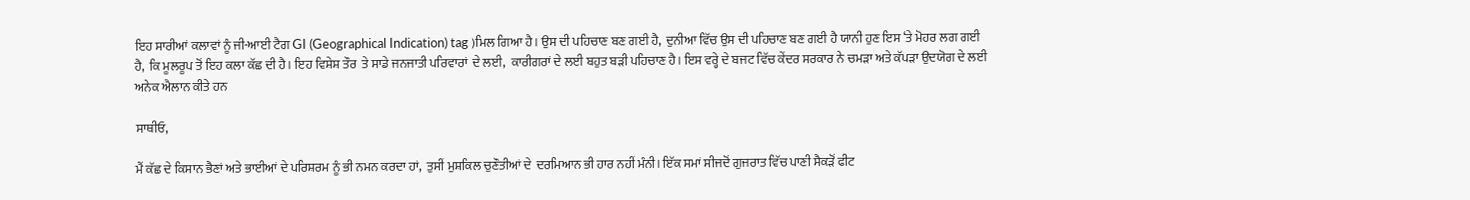ਇਹ ਸਾਰੀਆਂ ਕਲਾਵਾਂ ਨੂੰ ਜੀ-ਆਈ ਟੈਗ GI (Geographical Indication) tag )ਮਿਲ ਗਿਆ ਹੈ। ਉਸ ਦੀ ਪਹਿਚਾਣ ਬਣ ਗਈ ਹੈ,  ਦੁਨੀਆ ਵਿੱਚ ਉਸ ਦੀ ਪਹਿਚਾਣ ਬਣ ਗਈ ਹੈ ਯਾਨੀ ਹੁਣ ਇਸ ‘ਤੇ ਮੋਹਰ ਲਗ ਗਈ ਹੈ,  ਕਿ ਮੂਲਰੂਪ ਤੋਂ ਇਹ ਕਲਾ ਕੱਛ ਦੀ ਹੈ। ਇਹ ਵਿਸ਼ੇਸ਼ ਤੌਰ  ਤੇ ਸਾਡੇ ਜਨਜਾਤੀ ਪਰਿਵਾਰਾਂ  ਦੇ ਲਈ,  ਕਾਰੀਗਰਾਂ ਦੇ ਲਈ ਬਹੁਤ ਬੜੀ ਪਹਿਚਾਣ ਹੈ। ਇਸ ਵਰ੍ਹੇ ਦੇ ਬਜਟ ਵਿੱਚ ਕੇਂਦਰ ਸਰਕਾਰ ਨੇ ਚਮੜਾ ਅਤੇ ਕੱਪੜਾ ਉਦਯੋਗ ਦੇ ਲਈ ਅਨੇਕ ਐਲਾਨ ਕੀਤੇ ਹਨ

ਸਾਥੀਓ,

ਮੈਂ ਕੱਛ ਦੇ ਕਿਸਾਨ ਭੈਣਾਂ ਅਤੇ ਭਾਈਆਂ ਦੇ ਪਰਿਸ਼ਰਮ ਨੂੰ ਭੀ ਨਮਨ ਕਰਦਾ ਹਾਂ,  ਤੁਸੀਂ ਮੁਸ਼ਕਿਲ ਚੁਣੌਤੀਆਂ ਦੇ  ਦਰਮਿਆਨ ਭੀ ਹਾਰ ਨਹੀਂ ਮੰਨੀ। ਇੱਕ ਸਮਾਂ ਸੀਜਦੋਂ ਗੁਜਰਾਤ ਵਿੱਚ ਪਾਣੀ ਸੈਕੜੋਂ ਫੀਟ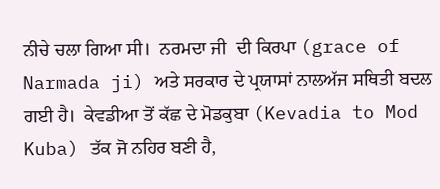ਨੀਚੇ ਚਲਾ ਗਿਆ ਸੀ।  ਨਰਮਦਾ ਜੀ  ਦੀ ਕਿਰਪਾ (grace of Narmada ji) ਅਤੇ ਸਰਕਾਰ ਦੇ ਪ੍ਰਯਾਸਾਂ ਨਾਲਅੱਜ ਸਥਿਤੀ ਬਦਲ ਗਈ ਹੈ।  ਕੇਵਡੀਆ ਤੋਂ ਕੱਛ ਦੇ ਮੋਡਕੁਬਾ (Kevadia to Mod Kuba) ਤੱਕ ਜੋ ਨਹਿਰ ਬਣੀ ਹੈ,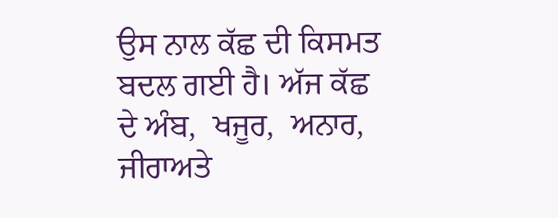ਉਸ ਨਾਲ ਕੱਛ ਦੀ ਕਿਸਮਤ ਬਦਲ ਗਈ ਹੈ। ਅੱਜ ਕੱਛ  ਦੇ ਅੰਬ,  ਖਜੂਰ,  ਅਨਾਰ,  ਜੀਰਾਅਤੇ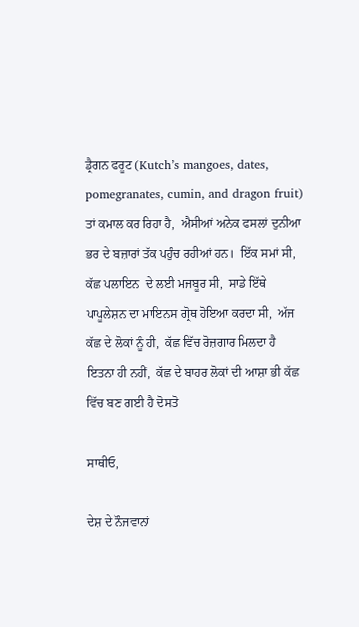ਡ੍ਰੈਗਨ ਫਰੂਟ (Kutch’s mangoes, dates, pomegranates, cumin, and dragon fruit) ਤਾਂ ਕਮਾਲ ਕਰ ਰਿਹਾ ਹੈ,  ਐਸੀਆਂ ਅਨੇਕ ਫਸਲਾਂ ਦੁਨੀਆ ਭਰ ਦੇ ਬਜ਼ਾਰਾਂ ਤੱਕ ਪਹੁੰਚ ਰਹੀਆਂ ਹਨ।  ਇੱਕ ਸਮਾਂ ਸੀ,  ਕੱਛ ਪਲਾਇਨ  ਦੇ ਲਈ ਮਜਬੂਰ ਸੀ,  ਸਾਡੇ ਇੱਥੇ ਪਾਪੂਲੇਸ਼ਨ ਦਾ ਮਾਇਨਸ ਗ੍ਰੋਥ ਹੋਇਆ ਕਰਦਾ ਸੀ,  ਅੱਜ ਕੱਛ ਦੇ ਲੋਕਾਂ ਨੂੰ ਹੀ,  ਕੱਛ ਵਿੱਚ ਰੋਜ਼ਗਾਰ ਮਿਲਦਾ ਹੈ ਇਤਨਾ ਹੀ ਨਹੀਂ,  ਕੱਛ ਦੇ ਬਾਹਰ ਲੋਕਾਂ ਦੀ ਆਸ਼ਾ ਭੀ ਕੱਛ ਵਿੱਚ ਬਣ ਗਈ ਹੈ ਦੋਸਤੋ

ਸਾਥੀਓ,

ਦੇਸ਼ ਦੇ ਨੌਜਵਾਨਾਂ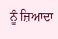ਨੂੰ ਜ਼ਿਆਦਾ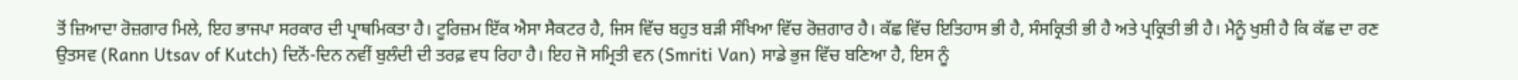ਤੋਂ ਜ਼ਿਆਦਾ ਰੋਜ਼ਗਾਰ ਮਿਲੇ, ਇਹ ਭਾਜਪਾ ਸਰਕਾਰ ਦੀ ਪ੍ਰਾਥਮਿਕਤਾ ਹੈ। ਟੂਰਿਜ਼ਮ ਇੱਕ ਐਸਾ ਸੈਕਟਰ ਹੈ, ਜਿਸ ਵਿੱਚ ਬਹੁਤ ਬੜੀ ਸੰਖਿਆ ਵਿੱਚ ਰੋਜ਼ਗਾਰ ਹੈ। ਕੱਛ ਵਿੱਚ ਇਤਿਹਾਸ ਭੀ ਹੈ, ਸੰਸਕ੍ਰਿਤੀ ਭੀ ਹੈ ਅਤੇ ਪ੍ਰਕ੍ਰਿਤੀ ਭੀ ਹੈ। ਮੈਨੂੰ ਖੁਸ਼ੀ ਹੈ ਕਿ ਕੱਛ ਦਾ ਰਣ ਉਤਸਵ (Rann Utsav of Kutch) ਦਿਨੋਂ-ਦਿਨ ਨਵੀਂ ਬੁਲੰਦੀ ਦੀ ਤਰਫ਼ ਵਧ ਰਿਹਾ ਹੈ। ਇਹ ਜੋ ਸਮ੍ਰਿਤੀ ਵਨ (Smriti Van) ਸਾਡੇ ਭੁਜ ਵਿੱਚ ਬਣਿਆ ਹੈ, ਇਸ ਨੂੰ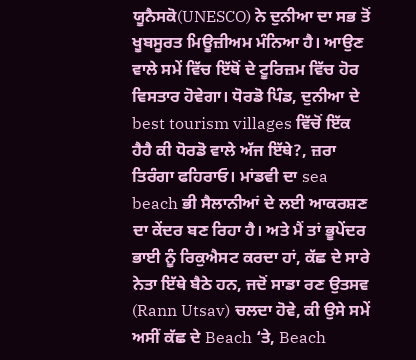ਯੂਨੈਸਕੋ(UNESCO) ਨੇ ਦੁਨੀਆ ਦਾ ਸਭ ਤੋਂ ਖੂਬਸੂਰਤ ਮਿਊਜ਼ੀਅਮ ਮੰਨਿਆ ਹੈ। ਆਉਣ ਵਾਲੇ ਸਮੇਂ ਵਿੱਚ ਇੱਥੋਂ ਦੇ ਟੂਰਿਜ਼ਮ ਵਿੱਚ ਹੋਰ ਵਿਸਤਾਰ ਹੋਵੇਗਾ। ਧੋਰਡੋ ਪਿੰਡ, ਦੁਨੀਆ ਦੇ best tourism villages ਵਿੱਚੋਂ ਇੱਕ ਹੈਹੈ ਕੀ ਧੋਰਡੋ ਵਾਲੇ ਅੱਜ ਇੱਥੇ?, ਜ਼ਰਾ ਤਿਰੰਗਾ ਫਹਿਰਾਓ। ਮਾਂਡਵੀ ਦਾ sea beach ਭੀ ਸੈਲਾਨੀਆਂ ਦੇ ਲਈ ਆਕਰਸ਼ਣ ਦਾ ਕੇਂਦਰ ਬਣ ਰਿਹਾ ਹੈ। ਅਤੇ ਮੈਂ ਤਾਂ ਭੂਪੇਂਦਰ ਭਾਈ ਨੂੰ ਰਿਕੁਐਸਟ ਕਰਦਾ ਹਾਂ, ਕੱਛ ਦੇ ਸਾਰੇ ਨੇਤਾ ਇੱਥੇ ਬੈਠੇ ਹਨ, ਜਦੋਂ ਸਾਡਾ ਰਣ ਉਤਸਵ (Rann Utsav) ਚਲਦਾ ਹੋਵੇ, ਕੀ ਉਸੇ ਸਮੇਂ ਅਸੀਂ ਕੱਛ ਦੇ Beach ‘ਤੇ, Beach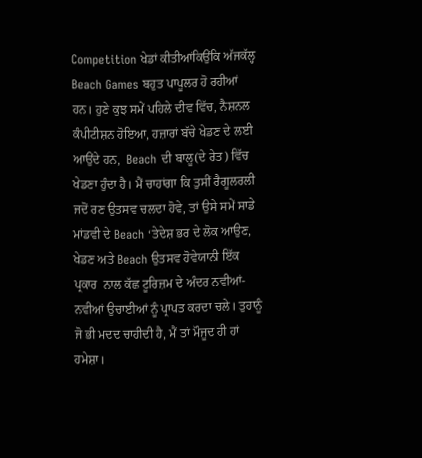Competition ਖੇਡਾਂ ਕੀਤੀਆਂਕਿਉਂਕਿ ਅੱਜਕੱਲ੍ਹ Beach Games ਬਹੁਤ ਪਾਪੂਲਰ ਹੋ ਰਹੀਆਂ ਹਨ। ਹੁਣੇ ਕੁਝ ਸਮੇਂ ਪਹਿਲੇ ਦੀਵ ਵਿੱਚ, ਨੈਸ਼ਨਲ ਕੰਪੀਟੀਸ਼ਨ ਹੋਇਆ, ਹਜ਼ਾਰਾਂ ਬੱਚੇ ਖੇਡਣ ਦੇ ਲਈ ਆਉਂਦੇ ਹਨ,  Beach ਦੀ ਬਾਲੂ(ਦੇ ਰੇਤ) ਵਿੱਚ ਖੇਡਣਾ ਹੁੰਦਾ ਹੈ। ਮੈਂ ਚਾਹਾਂਗਾ ਕਿ ਤੁਸੀਂ ਰੈਗੂਲਰਲੀ ਜਦੋਂ ਰਣ ਉਤਸਵ ਚਲਦਾ ਹੋਵੇ, ਤਾਂ ਉਸੇ ਸਮੇਂ ਸਾਡੇ ਮਾਂਡਵੀ ਦੇ Beach ‘ਤੇਦੇਸ਼ ਭਰ ਦੇ ਲੋਕ ਆਉਣ, ਖੇਡਣ ਅਤੇ Beach ਉਤਸਵ ਹੋਵੇਯਾਨੀ ਇੱਕ ਪ੍ਰਕਾਰ  ਨਾਲ ਕੱਛ ਟੂਰਿਜ਼ਮ ਦੇ ਅੰਦਰ ਨਵੀਆਂ-ਨਵੀਆਂ ਉਚਾਈਆਂ ਨੂੰ ਪ੍ਰਾਪਤ ਕਰਦਾ ਚਲੇ। ਤੁਹਾਨੂੰ ਜੋ ਭੀ ਮਦਦ ਚਾਹੀਦੀ ਹੈ, ਮੈਂ ਤਾਂ ਮੌਜੂਦ ਹੀ ਹਾਂ ਹਮੇਸ਼ਾ।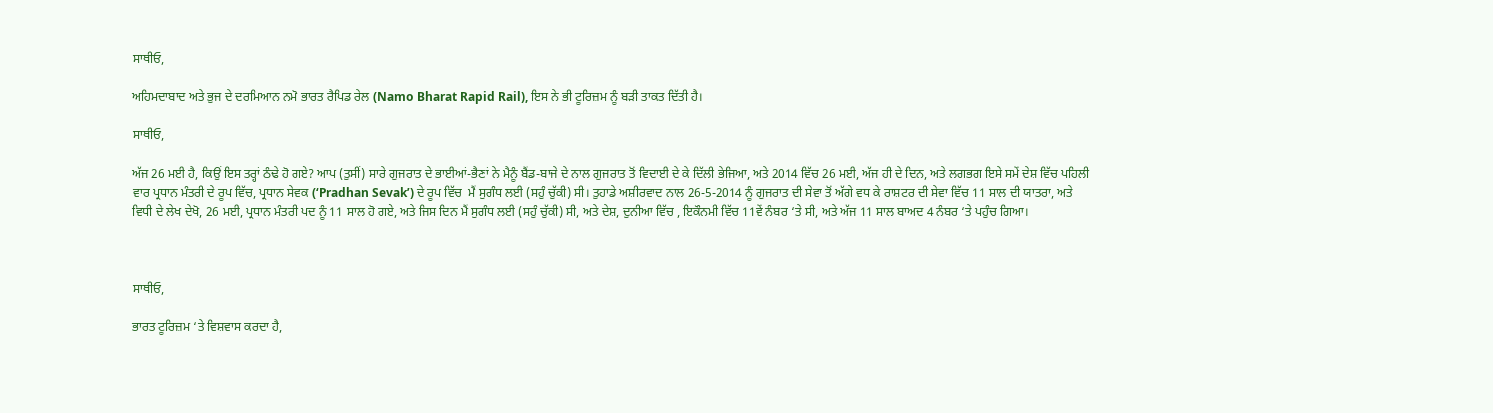ਸਾਥੀਓ,

ਅਹਿਮਦਾਬਾਦ ਅਤੇ ਭੁਜ ਦੇ ਦਰਮਿਆਨ ਨਮੋ ਭਾਰਤ ਰੈਪਿਡ ਰੇਲ (Namo Bharat Rapid Rail), ਇਸ ਨੇ ਭੀ ਟੂਰਿਜ਼ਮ ਨੂੰ ਬੜੀ ਤਾਕਤ ਦਿੱਤੀ ਹੈ।

ਸਾਥੀਓ,

ਅੱਜ 26 ਮਈ ਹੈ, ਕਿਉਂ ਇਸ ਤਰ੍ਹਾਂ ਠੰਢੇ ਹੋ ਗਏ? ਆਪ (ਤੁਸੀਂ) ਸਾਰੇ ਗੁਜਰਾਤ ਦੇ ਭਾਈਆਂ-ਭੈਣਾਂ ਨੇ ਮੈਨੂੰ ਬੈਂਡ-ਬਾਜੇ ਦੇ ਨਾਲ ਗੁਜਰਾਤ ਤੋਂ ਵਿਦਾਈ ਦੇ ਕੇ ਦਿੱਲੀ ਭੇਜਿਆ, ਅਤੇ 2014 ਵਿੱਚ 26 ਮਈ, ਅੱਜ ਹੀ ਦੇ ਦਿਨ, ਅਤੇ ਲਗਭਗ ਇਸੇ ਸਮੇਂ ਦੇਸ਼ ਵਿੱਚ ਪਹਿਲੀ ਵਾਰ ਪ੍ਰਧਾਨ ਮੰਤਰੀ ਦੇ ਰੂਪ ਵਿੱਚ, ਪ੍ਰਧਾਨ ਸੇਵਕ (‘Pradhan Sevak’) ਦੇ ਰੂਪ ਵਿੱਚ  ਮੈਂ ਸੁਗੰਧ ਲਈ (ਸਹੁੰ ਚੁੱਕੀ) ਸੀ। ਤੁਹਾਡੇ ਅਸ਼ੀਰਵਾਦ ਨਾਲ 26-5-2014 ਨੂੰ ਗੁਜਰਾਤ ਦੀ ਸੇਵਾ ਤੋਂ ਅੱਗੇ ਵਧ ਕੇ ਰਾਸ਼ਟਰ ਦੀ ਸੇਵਾ ਵਿੱਚ 11 ਸਾਲ ਦੀ ਯਾਤਰਾ, ਅਤੇ ਵਿਧੀ ਦੇ ਲੇਖ ਦੇਖੋ, 26 ਮਈ, ਪ੍ਰਧਾਨ ਮੰਤਰੀ ਪਦ ਨੂੰ 11 ਸਾਲ ਹੋ ਗਏ, ਅਤੇ ਜਿਸ ਦਿਨ ਮੈਂ ਸੁਗੰਧ ਲਈ (ਸਹੁੰ ਚੁੱਕੀ) ਸੀ, ਅਤੇ ਦੇਸ਼, ਦੁਨੀਆ ਵਿੱਚ , ਇਕੌਨਮੀ ਵਿੱਚ 11ਵੇਂ ਨੰਬਰ ‘ਤੇ ਸੀ, ਅਤੇ ਅੱਜ 11 ਸਾਲ ਬਾਅਦ 4 ਨੰਬਰ ‘ਤੇ ਪਹੁੰਚ ਗਿਆ।



ਸਾਥੀਓ,

ਭਾਰਤ ਟੂਰਿਜ਼ਮ ‘ਤੇ ਵਿਸ਼ਵਾਸ ਕਰਦਾ ਹੈ,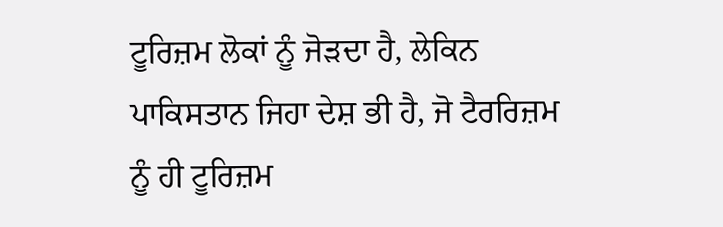ਟੂਰਿਜ਼ਮ ਲੋਕਾਂ ਨੂੰ ਜੋੜਦਾ ਹੈ, ਲੇਕਿਨ ਪਾਕਿਸਤਾਨ ਜਿਹਾ ਦੇਸ਼ ਭੀ ਹੈ, ਜੋ ਟੈਰਰਿਜ਼ਮ ਨੂੰ ਹੀ ਟੂਰਿਜ਼ਮ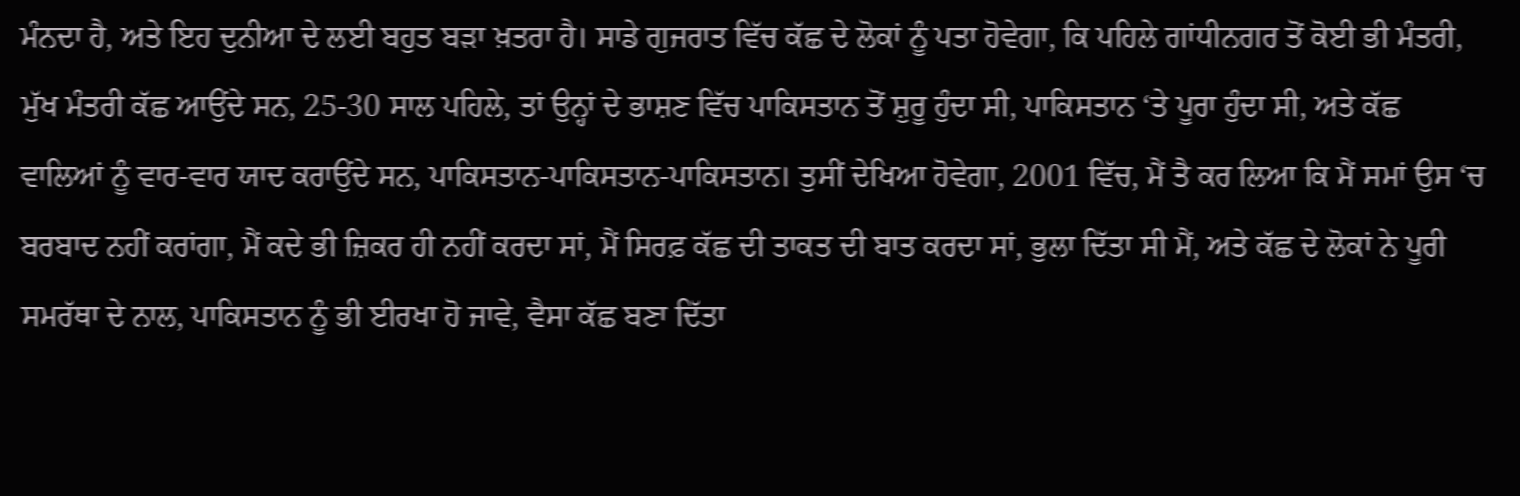ਮੰਨਦਾ ਹੈ, ਅਤੇ ਇਹ ਦੁਨੀਆ ਦੇ ਲਈ ਬਹੁਤ ਬੜਾ ਖ਼ਤਰਾ ਹੈ। ਸਾਡੇ ਗੁਜਰਾਤ ਵਿੱਚ ਕੱਛ ਦੇ ਲੋਕਾਂ ਨੂੰ ਪਤਾ ਹੋਵੇਗਾ, ਕਿ ਪਹਿਲੇ ਗਾਂਧੀਨਗਰ ਤੋਂ ਕੋਈ ਭੀ ਮੰਤਰੀ, ਮੁੱਖ ਮੰਤਰੀ ਕੱਛ ਆਉਂਦੇ ਸਨ, 25-30 ਸਾਲ ਪਹਿਲੇ, ਤਾਂ ਉਨ੍ਹਾਂ ਦੇ ਭਾਸ਼ਣ ਵਿੱਚ ਪਾਕਿਸਤਾਨ ਤੋਂ ਸ਼ੁਰੂ ਹੁੰਦਾ ਸੀ, ਪਾਕਿਸਤਾਨ ‘ਤੇ ਪੂਰਾ ਹੁੰਦਾ ਸੀ, ਅਤੇ ਕੱਛ ਵਾਲਿਆਂ ਨੂੰ ਵਾਰ-ਵਾਰ ਯਾਦ ਕਰਾਉਂਦੇ ਸਨ, ਪਾਕਿਸਤਾਨ-ਪਾਕਿਸਤਾਨ-ਪਾਕਿਸਤਾਨ। ਤੁਸੀਂ ਦੇਖਿਆ ਹੋਵੇਗਾ, 2001 ਵਿੱਚ, ਮੈਂ ਤੈ ਕਰ ਲਿਆ ਕਿ ਮੈਂ ਸਮਾਂ ਉਸ ‘ਚ ਬਰਬਾਦ ਨਹੀਂ ਕਰਾਂਗਾ, ਮੈਂ ਕਦੇ ਭੀ ਜ਼ਿਕਰ ਹੀ ਨਹੀਂ ਕਰਦਾ ਸਾਂ, ਮੈਂ ਸਿਰਫ਼ ਕੱਛ ਦੀ ਤਾਕਤ ਦੀ ਬਾਤ ਕਰਦਾ ਸਾਂ, ਭੁਲਾ ਦਿੱਤਾ ਸੀ ਮੈਂ, ਅਤੇ ਕੱਛ ਦੇ ਲੋਕਾਂ ਨੇ ਪੂਰੀ ਸਮਰੱਥਾ ਦੇ ਨਾਲ, ਪਾਕਿਸਤਾਨ ਨੂੰ ਭੀ ਈਰਖਾ ਹੋ ਜਾਵੇ, ਵੈਸਾ ਕੱਛ ਬਣਾ ਦਿੱਤਾ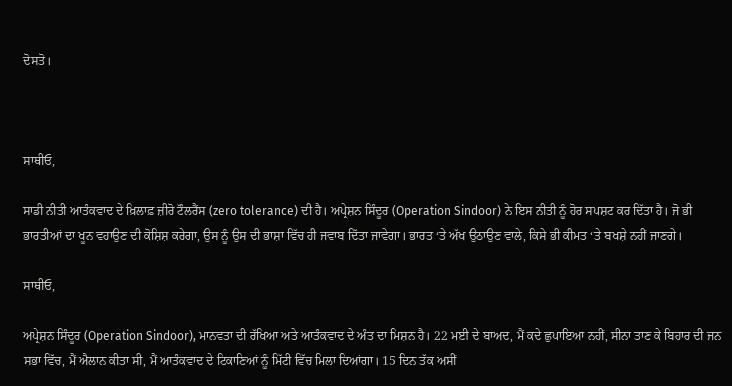ਦੋਸਤੋ।



ਸਾਥੀਓ,

ਸਾਡੀ ਨੀਤੀ ਆਤੰਕਵਾਦ ਦੇ ਖ਼ਿਲਾਫ਼ ਜ਼ੀਰੋ ਟੌਲਰੈਂਸ (zero tolerance) ਦੀ ਹੈ। ਅਪ੍ਰੇਸ਼ਨ ਸਿੰਦੂਰ (Operation Sindoor) ਨੇ ਇਸ ਨੀਤੀ ਨੂੰ ਹੋਰ ਸਪਸ਼ਟ ਕਰ ਦਿੱਤਾ ਹੈ। ਜੋ ਭੀ ਭਾਰਤੀਆਂ ਦਾ ਖੂਨ ਵਹਾਉਣ ਦੀ ਕੋਸ਼ਿਸ਼ ਕਰੇਗਾ, ਉਸ ਨੂੰ ਉਸ ਦੀ ਭਾਸ਼ਾ ਵਿੱਚ ਹੀ ਜਵਾਬ ਦਿੱਤਾ ਜਾਵੇਗਾ। ਭਾਰਤ ‘ਤੇ ਅੱਖ ਉਠਾਉਣ ਵਾਲੇ, ਕਿਸੇ ਭੀ ਕੀਮਤ ‘ਤੇ ਬਖਸ਼ੇ ਨਹੀਂ ਜਾਣਗੇ।

ਸਾਥੀਓ,

ਅਪ੍ਰੇਸ਼ਨ ਸਿੰਦੂਰ (Operation Sindoor), ਮਾਨਵਤਾ ਦੀ ਰੱਖਿਆ ਅਤੇ ਆਤੰਕਵਾਦ ਦੇ ਅੰਤ ਦਾ ਮਿਸ਼ਨ ਹੈ। 22 ਮਈ ਦੇ ਬਾਅਦ, ਮੈਂ ਕਦੇ ਛੁਪਾਇਆ ਨਹੀਂ, ਸੀਨਾ ਤਾਣ ਕੇ ਬਿਹਾਰ ਦੀ ਜਨ ਸਭਾ ਵਿੱਚ, ਮੈਂ ਐਲਾਨ ਕੀਤਾ ਸੀ, ਮੈਂ ਆਤੰਕਵਾਦ ਦੇ ਟਿਕਾਣਿਆਂ ਨੂੰ ਮਿੱਟੀ ਵਿੱਚ ਮਿਲਾ ਦਿਆਂਗਾ। 15 ਦਿਨ ਤੱਕ ਅਸੀਂ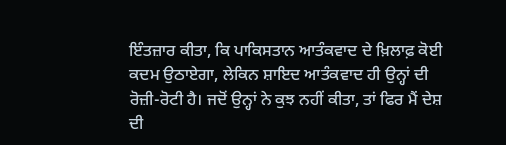ਇੰਤਜ਼ਾਰ ਕੀਤਾ, ਕਿ ਪਾਕਿਸਤਾਨ ਆਤੰਕਵਾਦ ਦੇ ਖ਼ਿਲਾਫ਼ ਕੋਈ ਕਦਮ ਉਠਾਏਗਾ, ਲੇਕਿਨ ਸ਼ਾਇਦ ਆਤੰਕਵਾਦ ਹੀ ਉਨ੍ਹਾਂ ਦੀ ਰੋਜ਼ੀ-ਰੋਟੀ ਹੈ। ਜਦੋਂ ਉਨ੍ਹਾਂ ਨੇ ਕੁਝ ਨਹੀਂ ਕੀਤਾ, ਤਾਂ ਫਿਰ ਮੈਂ ਦੇਸ਼ ਦੀ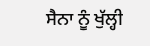ਸੈਨਾ ਨੂੰ ਖੁੱਲ੍ਹੀ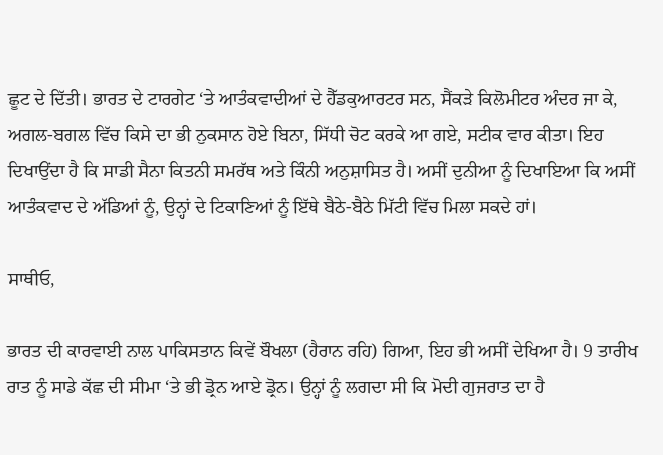ਛੂਟ ਦੇ ਦਿੱਤੀ। ਭਾਰਤ ਦੇ ਟਾਰਗੇਟ ‘ਤੇ ਆਤੰਕਵਾਦੀਆਂ ਦੇ ਹੈੱਡਕੁਆਰਟਰ ਸਨ, ਸੈਂਕੜੇ ਕਿਲੋਮੀਟਰ ਅੰਦਰ ਜਾ ਕੇ, ਅਗਲ-ਬਗਲ ਵਿੱਚ ਕਿਸੇ ਦਾ ਭੀ ਨੁਕਸਾਨ ਹੋਏ ਬਿਨਾ, ਸਿੱਧੀ ਚੋਟ ਕਰਕੇ ਆ ਗਏ, ਸਟੀਕ ਵਾਰ ਕੀਤਾ। ਇਹ ਦਿਖਾਉਂਦਾ ਹੈ ਕਿ ਸਾਡੀ ਸੈਨਾ ਕਿਤਨੀ ਸਮਰੱਥ ਅਤੇ ਕਿੰਨੀ ਅਨੁਸ਼ਾਸਿਤ ਹੈ। ਅਸੀਂ ਦੁਨੀਆ ਨੂੰ ਦਿਖਾਇਆ ਕਿ ਅਸੀਂ ਆਤੰਕਵਾਦ ਦੇ ਅੱਡਿਆਂ ਨੂੰ, ਉਨ੍ਹਾਂ ਦੇ ਟਿਕਾਣਿਆਂ ਨੂੰ ਇੱਥੇ ਬੈਠੇ-ਬੈਠੇ ਮਿੱਟੀ ਵਿੱਚ ਮਿਲਾ ਸਕਦੇ ਹਾਂ।

ਸਾਥੀਓ,

ਭਾਰਤ ਦੀ ਕਾਰਵਾਈ ਨਾਲ ਪਾਕਿਸਤਾਨ ਕਿਵੇਂ ਬੌਖਲਾ (ਹੈਰਾਨ ਰਹਿ) ਗਿਆ, ਇਹ ਭੀ ਅਸੀਂ ਦੇਖਿਆ ਹੈ। 9 ਤਾਰੀਖ ਰਾਤ ਨੂੰ ਸਾਡੇ ਕੱਛ ਦੀ ਸੀਮਾ ‘ਤੇ ਭੀ ਡ੍ਰੋਨ ਆਏ ਡ੍ਰੋਨ। ਉਨ੍ਹਾਂ ਨੂੰ ਲਗਦਾ ਸੀ ਕਿ ਮੋਦੀ ਗੁਜਰਾਤ ਦਾ ਹੈ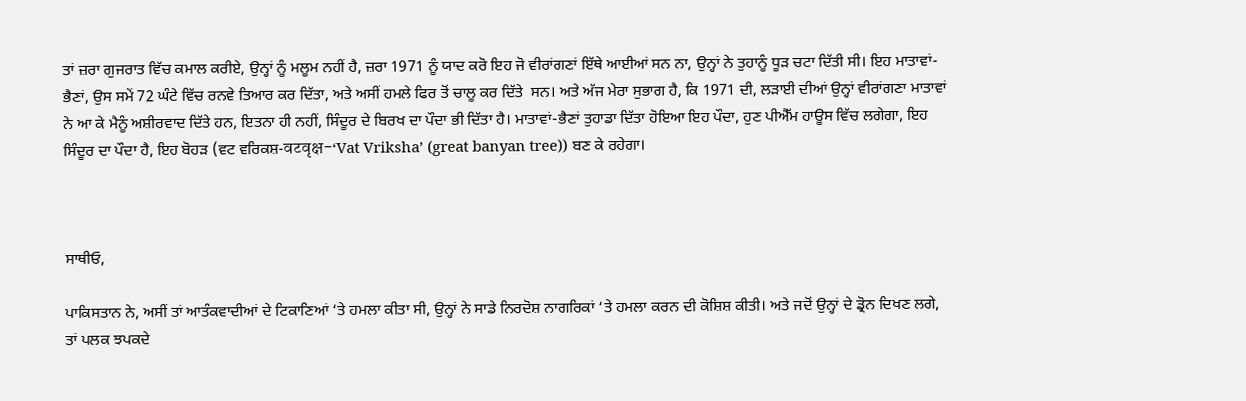ਤਾਂ ਜ਼ਰਾ ਗੁਜਰਾਤ ਵਿੱਚ ਕਮਾਲ ਕਰੀਏ, ਉਨ੍ਹਾਂ ਨੂੰ ਮਲੂਮ ਨਹੀਂ ਹੈ, ਜ਼ਰਾ 1971 ਨੂੰ ਯਾਦ ਕਰੋ ਇਹ ਜੋ ਵੀਰਾਂਗਣਾਂ ਇੱਥੇ ਆਈਆਂ ਸਨ ਨਾ, ਉਨ੍ਹਾਂ ਨੇ ਤੁਹਾਨੂੰ ਧੂੜ ਚਟਾ ਦਿੱਤੀ ਸੀ। ਇਹ ਮਾਤਾਵਾਂ-ਭੈਣਾਂ, ਉਸ ਸਮੇਂ 72 ਘੰਟੇ ਵਿੱਚ ਰਨਵੇ ਤਿਆਰ ਕਰ ਦਿੱਤਾ, ਅਤੇ ਅਸੀਂ ਹਮਲੇ ਫਿਰ ਤੋਂ ਚਾਲੂ ਕਰ ਦਿੱਤੇ  ਸਨ। ਅਤੇ ਅੱਜ ਮੇਰਾ ਸੁਭਾਗ ਹੈ, ਕਿ 1971 ਦੀ, ਲੜਾਈ ਦੀਆਂ ਉਨ੍ਹਾਂ ਵੀਰਾਂਗਣਾ ਮਾਤਾਵਾਂ ਨੇ ਆ ਕੇ ਮੈਨੂੰ ਅਸ਼ੀਰਵਾਦ ਦਿੱਤੇ ਹਨ, ਇਤਨਾ ਹੀ ਨਹੀਂ, ਸਿੰਦੂਰ ਦੇ ਬਿਰਖ ਦਾ ਪੌਦਾ ਭੀ ਦਿੱਤਾ ਹੈ। ਮਾਤਾਵਾਂ-ਭੈਣਾਂ ਤੁਹਾਡਾ ਦਿੱਤਾ ਹੋਇਆ ਇਹ ਪੌਦਾ, ਹੁਣ ਪੀਐੱਮ ਹਾਊਸ ਵਿੱਚ ਲਗੇਗਾ, ਇਹ ਸਿੰਦੂਰ ਦਾ ਪੌਦਾ ਹੈ, ਇਹ ਬੋਹੜ (ਵਟ ਵਰਿਕਸ਼-वटवृक्ष-‘Vat Vriksha’ (great banyan tree)) ਬਣ ਕੇ ਰਹੇਗਾ।



ਸਾਥੀਓ,

ਪਾਕਿਸਤਾਨ ਨੇ, ਅਸੀਂ ਤਾਂ ਆਤੰਕਵਾਦੀਆਂ ਦੇ ਟਿਕਾਣਿਆਂ ‘ਤੇ ਹਮਲਾ ਕੀਤਾ ਸੀ, ਉਨ੍ਹਾਂ ਨੇ ਸਾਡੇ ਨਿਰਦੋਸ਼ ਨਾਗਰਿਕਾਂ ‘ਤੇ ਹਮਲਾ ਕਰਨ ਦੀ ਕੋਸ਼ਿਸ਼ ਕੀਤੀ। ਅਤੇ ਜਦੋਂ ਉਨ੍ਹਾਂ ਦੇ ਡ੍ਰੋਨ ਦਿਖਣ ਲਗੇ, ਤਾਂ ਪਲਕ ਝਪਕਦੇ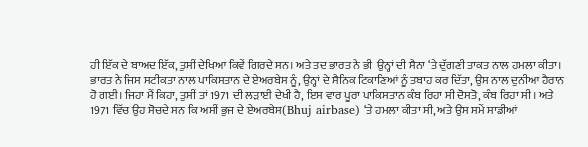ਹੀ ਇੱਕ ਦੇ ਬਾਅਦ ਇੱਕ, ਤੁਸੀਂ ਦੇਖਿਆ ਕਿਵੇਂ ਗਿਰਦੇ ਸਨ। ਅਤੇ ਤਦ ਭਾਰਤ ਨੇ ਭੀ  ਉਨ੍ਹਾਂ ਦੀ ਸੈਨਾ ‘ਤੇ ਦੁੱਗਣੀ ਤਾਕਤ ਨਾਲ ਹਮਲਾ ਕੀਤਾ। ਭਾਰਤ ਨੇ ਜਿਸ ਸਟੀਕਤਾ ਨਾਲ ਪਾਕਿਸਤਾਨ ਦੇ ਏਅਰਬੇਸ ਨੂੰ, ਉਨ੍ਹਾਂ ਦੇ ਸੈਨਿਕ ਟਿਕਾਣਿਆਂ ਨੂੰ ਤਬਾਹ ਕਰ ਦਿੱਤਾ, ਉਸ ਨਾਲ ਦੁਨੀਆ ਹੈਰਾਨ ਹੋ ਗਈ। ਜਿਹਾ ਮੈਂ ਕਿਹਾ, ਤੁਸੀਂ ਤਾਂ 1971 ਦੀ ਲੜਾਈ ਦੇਖੀ ਹੈ, ਇਸ ਵਾਰ ਪੂਰਾ ਪਾਕਿਸਤਾਨ ਕੰਬ ਰਿਹਾ ਸੀ ਦੋਸਤੋ, ਕੰਬ ਰਿਹਾ ਸੀ। ਅਤੇ 1971 ਵਿੱਚ ਉਹ ਸੋਚਦੇ ਸਨ ਕਿ ਅਸੀਂ ਭੁਜ ਦੇ ਏਅਰਬੇਸ(Bhuj airbase) ‘ਤੇ ਹਮਲਾ ਕੀਤਾ ਸੀ, ਅਤੇ ਉਸ ਸਮੇਂ ਸਾਡੀਆਂ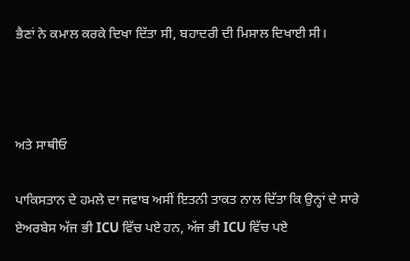ਭੈਣਾਂ ਨੇ ਕਮਾਲ ਕਰਕੇ ਦਿਖਾ ਦਿੱਤਾ ਸੀ, ਬਹਾਦਰੀ ਦੀ ਮਿਸਾਲ ਦਿਖਾਈ ਸੀ।



ਅਤੇ ਸਾਥੀਓ

ਪਾਕਿਸਤਾਨ ਦੇ ਹਮਲੇ ਦਾ ਜਵਾਬ ਅਸੀਂ ਇਤਨੀ ਤਾਕਤ ਨਾਲ ਦਿੱਤਾ ਕਿ ਉਨ੍ਹਾਂ ਦੇ ਸਾਰੇ ਏਅਰਬੇਸ ਅੱਜ ਭੀ ICU ਵਿੱਚ ਪਏ ਹਨ, ਅੱਜ ਭੀ ICU ਵਿੱਚ ਪਏ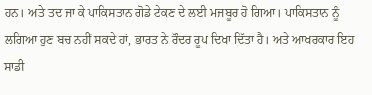ਹਨ। ਅਤੇ ਤਦ ਜਾ ਕੇ ਪਾਕਿਸਤਾਨ ਗੋਡੇ ਟੇਕਣ ਦੇ ਲਈ ਮਜਬੂਰ ਹੋ ਗਿਆ। ਪਾਕਿਸਤਾਨ ਨੂੰ ਲਗਿਆ ਹੁਣ ਬਚ ਨਹੀਂ ਸਕਦੇ ਹਾਂ, ਭਾਰਤ ਨੇ ਰੌਦਰ ਰੂਪ ਦਿਖਾ ਦਿੱਤਾ ਹੈ। ਅਤੇ ਆਖਰਕਾਰ ਇਹ ਸਾਡੀ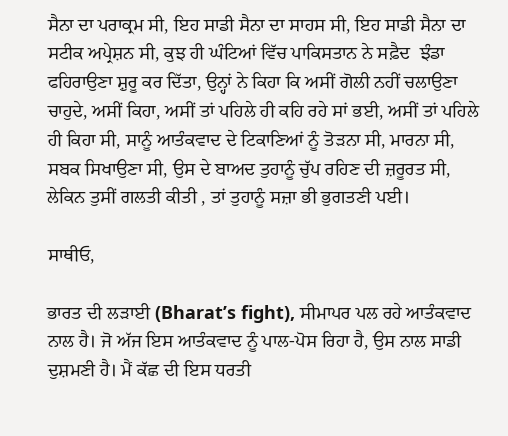ਸੈਨਾ ਦਾ ਪਰਾਕ੍ਰਮ ਸੀ, ਇਹ ਸਾਡੀ ਸੈਨਾ ਦਾ ਸਾਹਸ ਸੀ, ਇਹ ਸਾਡੀ ਸੈਨਾ ਦਾ ਸਟੀਕ ਅਪ੍ਰੇਸ਼ਨ ਸੀ, ਕੁਝ ਹੀ ਘੰਟਿਆਂ ਵਿੱਚ ਪਾਕਿਸਤਾਨ ਨੇ ਸਫ਼ੈਦ  ਝੰਡਾ ਫਹਿਰਾਉਣਾ ਸ਼ੁਰੂ ਕਰ ਦਿੱਤਾ, ਉਨ੍ਹਾਂ ਨੇ ਕਿਹਾ ਕਿ ਅਸੀਂ ਗੋਲੀ ਨਹੀਂ ਚਲਾਉਣਾ ਚਾਹੁਦੇ, ਅਸੀਂ ਕਿਹਾ, ਅਸੀਂ ਤਾਂ ਪਹਿਲੇ ਹੀ ਕਹਿ ਰਹੇ ਸਾਂ ਭਈ, ਅਸੀਂ ਤਾਂ ਪਹਿਲੇ ਹੀ ਕਿਹਾ ਸੀ, ਸਾਨੂੰ ਆਤੰਕਵਾਦ ਦੇ ਟਿਕਾਣਿਆਂ ਨੂੰ ਤੋੜਨਾ ਸੀ, ਮਾਰਨਾ ਸੀ, ਸਬਕ ਸਿਖਾਉਣਾ ਸੀ, ਉਸ ਦੇ ਬਾਅਦ ਤੁਹਾਨੂੰ ਚੁੱਪ ਰਹਿਣ ਦੀ ਜ਼ਰੂਰਤ ਸੀ, ਲੇਕਿਨ ਤੁਸੀਂ ਗਲਤੀ ਕੀਤੀ , ਤਾਂ ਤੁਹਾਨੂੰ ਸਜ਼ਾ ਭੀ ਭੁਗਤਣੀ ਪਈ।

ਸਾਥੀਓ,

ਭਾਰਤ ਦੀ ਲੜਾਈ (Bharat’s fight), ਸੀਮਾਪਰ ਪਲ ਰਹੇ ਆਤੰਕਵਾਦ ਨਾਲ ਹੈ। ਜੋ ਅੱਜ ਇਸ ਆਤੰਕਵਾਦ ਨੂੰ ਪਾਲ-ਪੋਸ ਰਿਹਾ ਹੈ, ਉਸ ਨਾਲ ਸਾਡੀ ਦੁਸ਼ਮਣੀ ਹੈ। ਮੈਂ ਕੱਛ ਦੀ ਇਸ ਧਰਤੀ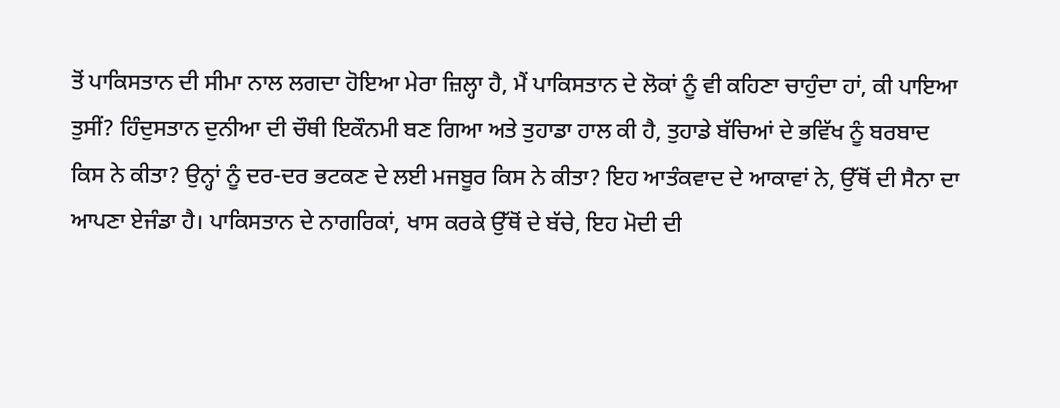ਤੋਂ ਪਾਕਿਸਤਾਨ ਦੀ ਸੀਮਾ ਨਾਲ ਲਗਦਾ ਹੋਇਆ ਮੇਰਾ ਜ਼ਿਲ੍ਹਾ ਹੈ, ਮੈਂ ਪਾਕਿਸਤਾਨ ਦੇ ਲੋਕਾਂ ਨੂੰ ਵੀ ਕਹਿਣਾ ਚਾਹੁੰਦਾ ਹਾਂ, ਕੀ ਪਾਇਆ ਤੁਸੀਂ? ਹਿੰਦੁਸਤਾਨ ਦੁਨੀਆ ਦੀ ਚੌਥੀ ਇਕੌਨਮੀ ਬਣ ਗਿਆ ਅਤੇ ਤੁਹਾਡਾ ਹਾਲ ਕੀ ਹੈ, ਤੁਹਾਡੇ ਬੱਚਿਆਂ ਦੇ ਭਵਿੱਖ ਨੂੰ ਬਰਬਾਦ ਕਿਸ ਨੇ ਕੀਤਾ? ਉਨ੍ਹਾਂ ਨੂੰ ਦਰ-ਦਰ ਭਟਕਣ ਦੇ ਲਈ ਮਜਬੂਰ ਕਿਸ ਨੇ ਕੀਤਾ? ਇਹ ਆਤੰਕਵਾਦ ਦੇ ਆਕਾਵਾਂ ਨੇ, ਉੱਥੋਂ ਦੀ ਸੈਨਾ ਦਾ ਆਪਣਾ ਏਜੰਡਾ ਹੈ। ਪਾਕਿਸਤਾਨ ਦੇ ਨਾਗਰਿਕਾਂ, ਖਾਸ ਕਰਕੇ ਉੱਥੋਂ ਦੇ ਬੱਚੇ, ਇਹ ਮੋਦੀ ਦੀ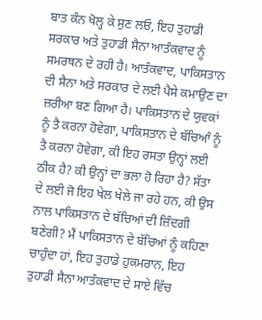ਬਾਤ ਕੰਨ ਖੋਲ੍ਹ ਕੇ ਸੁਣ ਲਓ, ਇਹ ਤੁਹਾਡੀ ਸਰਕਾਰ ਅਤੇ ਤੁਹਾਡੀ ਸੈਨਾ ਆਤੰਕਵਾਦ ਨੂੰ ਸਮਰਥਨ ਦੇ ਰਹੀ ਹੈ। ਆਤੰਕਵਾਦ, ਪਾਕਿਸਤਾਨ ਦੀ ਸੈਨਾ ਅਤੇ ਸਰਕਾਰ ਦੇ ਲਈ ਪੈਸੇ ਕਮਾਉਣ ਦਾ ਜ਼ਰੀਆ ਬਣ ਗਿਆ ਹੈ। ਪਾਕਿਸਤਾਨ ਦੇ ਯੁਵਕਾਂ ਨੂੰ ਤੈ ਕਰਨਾ ਹੋਵੇਗਾ, ਪਾਕਿਸਤਾਨ ਦੇ ਬੱਚਿਆੰ ਨੂੰ ਤੈ ਕਰਨਾ ਹੋਵੇਗਾ, ਕੀ ਇਹ ਰਸਤਾ ਉਨ੍ਹਾਂ ਲਈ ਠੀਕ ਹੈ? ਕੀ ਉਨ੍ਹਾਂ ਦਾ ਭਲਾ ਹੋ ਰਿਹਾ ਹੈ? ਸੱਤਾ ਦੇ ਲਈ ਜੋ ਇਹ ਖੇਲ ਖੇਲੇ ਜਾ ਰਹੇ ਹਨ, ਕੀ ਉਸ ਨਾਲ ਪਾਕਿਸਤਾਨ ਦੇ ਬੱਚਿਆਂ ਦੀ ਜ਼ਿੰਦਗੀ ਬਣੇਗੀ? ਮੈਂ ਪਾਕਿਸਤਾਨ ਦੇ ਬੱਚਿਆਂ ਨੂੰ ਕਹਿਣਾ ਚਾਹੁੰਦਾ ਹਾਂ, ਇਹ ਤੁਹਾਡੇ ਹੁਕਮਰਾਨ, ਇਹ ਤੁਹਾਡੀ ਸੈਨਾ ਆਤੰਕਵਾਦ ਦੇ ਸਾਏ ਵਿੱਚ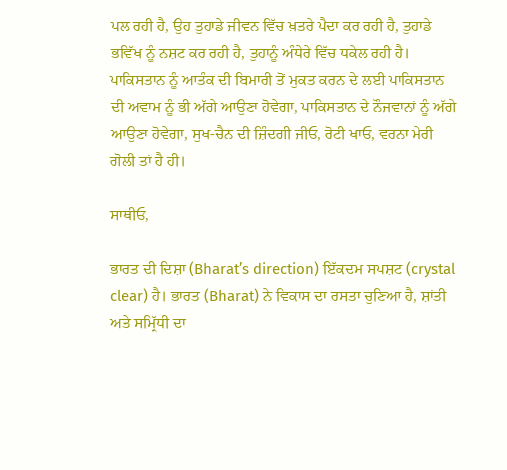ਪਲ ਰਹੀ ਹੈ, ਉਹ ਤੁਹਾਡੇ ਜੀਵਨ ਵਿੱਚ ਖ਼ਤਰੇ ਪੈਦਾ ਕਰ ਰਹੀ ਹੈ, ਤੁਹਾਡੇ ਭਵਿੱਖ ਨੂੰ ਨਸ਼ਟ ਕਰ ਰਹੀ ਹੈ, ਤੁਹਾਨੂੰ ਅੰਧੇਰੇ ਵਿੱਚ ਧਕੇਲ ਰਹੀ ਹੈ। ਪਾਕਿਸਤਾਨ ਨੂੰ ਆਤੰਕ ਦੀ ਬਿਮਾਰੀ ਤੋਂ ਮੁਕਤ ਕਰਨ ਦੇ ਲਈ ਪਾਕਿਸਤਾਨ ਦੀ ਅਵਾਮ ਨੂੰ ਭੀ ਅੱਗੇ ਆਉਣਾ ਹੋਵੇਗਾ, ਪਾਕਿਸਤਾਨ ਦੇ ਨੌਜਵਾਨਾਂ ਨੂੰ ਅੱਗੇ ਆਉਣਾ ਹੋਵੇਗਾ, ਸੁਖ-ਚੈਨ ਦੀ ਜ਼ਿੰਦਗੀ ਜੀਓ, ਰੋਟੀ ਖਾਓ, ਵਰਨਾ ਮੇਰੀ ਗੋਲੀ ਤਾਂ ਹੈ ਹੀ।

ਸਾਥੀਓ,

ਭਾਰਤ ਦੀ ਦਿਸ਼ਾ (Bharat’s direction) ਇੱਕਦਮ ਸਪਸ਼ਟ (crystal clear) ਹੈ। ਭਾਰਤ (Bharat) ਨੇ ਵਿਕਾਸ ਦਾ ਰਸਤਾ ਚੁਣਿਆ ਹੈ, ਸ਼ਾਂਤੀ ਅਤੇ ਸਮ੍ਰਿੱਧੀ ਦਾ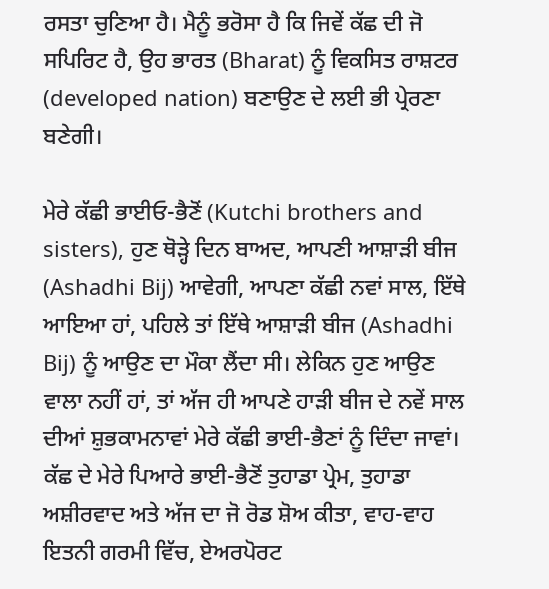ਰਸਤਾ ਚੁਣਿਆ ਹੈ। ਮੈਨੂੰ ਭਰੋਸਾ ਹੈ ਕਿ ਜਿਵੇਂ ਕੱਛ ਦੀ ਜੋ ਸਪਿਰਿਟ ਹੈ, ਉਹ ਭਾਰਤ (Bharat) ਨੂੰ ਵਿਕਸਿਤ ਰਾਸ਼ਟਰ (developed nation) ਬਣਾਉਣ ਦੇ ਲਈ ਭੀ ਪ੍ਰੇਰਣਾ ਬਣੇਗੀ।

ਮੇਰੇ ਕੱਛੀ ਭਾਈਓ-ਭੈਣੋਂ (Kutchi brothers and sisters), ਹੁਣ ਥੋੜ੍ਹੇ ਦਿਨ ਬਾਅਦ, ਆਪਣੀ ਆਸ਼ਾੜੀ ਬੀਜ (Ashadhi Bij) ਆਵੇਗੀ, ਆਪਣਾ ਕੱਛੀ ਨਵਾਂ ਸਾਲ, ਇੱਥੇ ਆਇਆ ਹਾਂ, ਪਹਿਲੇ ਤਾਂ ਇੱਥੇ ਆਸ਼ਾੜੀ ਬੀਜ (Ashadhi Bij) ਨੂੰ ਆਉਣ ਦਾ ਮੌਕਾ ਲੈਂਦਾ ਸੀ। ਲੇਕਿਨ ਹੁਣ ਆਉਣ ਵਾਲਾ ਨਹੀਂ ਹਾਂ, ਤਾਂ ਅੱਜ ਹੀ ਆਪਣੇ ਹਾੜੀ ਬੀਜ ਦੇ ਨਵੇਂ ਸਾਲ ਦੀਆਂ ਸ਼ੁਭਕਾਮਨਾਵਾਂ ਮੇਰੇ ਕੱਛੀ ਭਾਈ-ਭੈਣਾਂ ਨੂੰ ਦਿੰਦਾ ਜਾਵਾਂ। ਕੱਛ ਦੇ ਮੇਰੇ ਪਿਆਰੇ ਭਾਈ-ਭੈਣੋਂ ਤੁਹਾਡਾ ਪ੍ਰੇਮ, ਤੁਹਾਡਾ ਅਸ਼ੀਰਵਾਦ ਅਤੇ ਅੱਜ ਦਾ ਜੋ ਰੋਡ ਸ਼ੋਅ ਕੀਤਾ, ਵਾਹ-ਵਾਹ ਇਤਨੀ ਗਰਮੀ ਵਿੱਚ, ਏਅਰਪੋਰਟ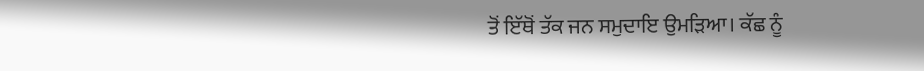ਤੋਂ ਇੱਥੋਂ ਤੱਕ ਜਨ ਸਮੁਦਾਇ ਉਮੜਿਆ। ਕੱਛ ਨੂੰ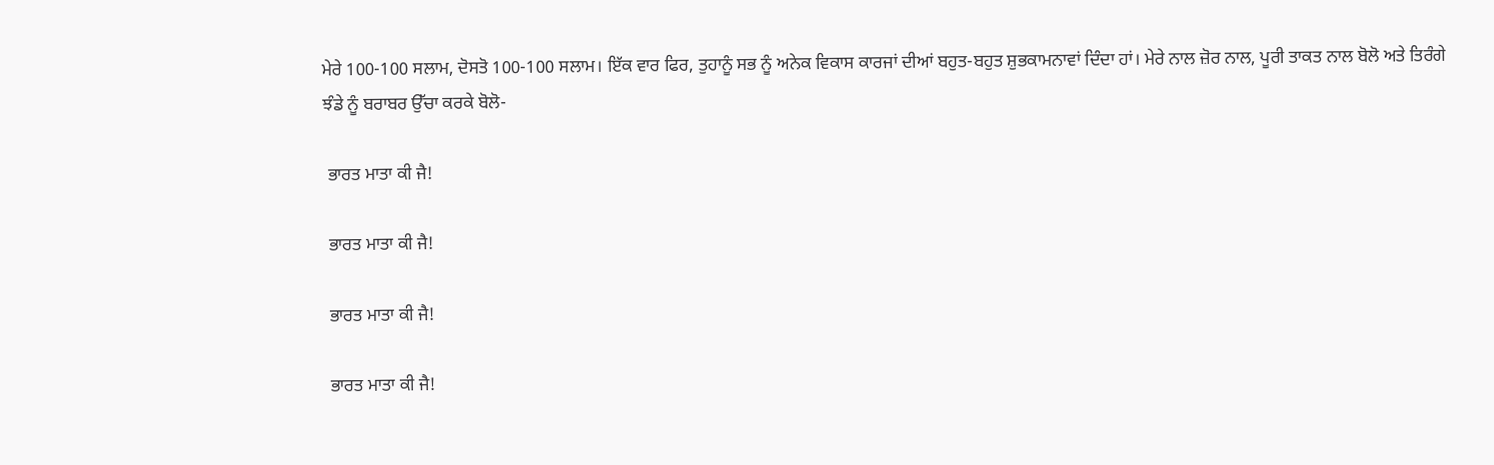ਮੇਰੇ 100-100 ਸਲਾਮ, ਦੋਸਤੋ 100-100 ਸਲਾਮ। ਇੱਕ ਵਾਰ ਫਿਰ, ਤੁਹਾਨੂੰ ਸਭ ਨੂੰ ਅਨੇਕ ਵਿਕਾਸ ਕਾਰਜਾਂ ਦੀਆਂ ਬਹੁਤ-ਬਹੁਤ ਸ਼ੁਭਕਾਮਨਾਵਾਂ ਦਿੰਦਾ ਹਾਂ। ਮੇਰੇ ਨਾਲ ਜ਼ੋਰ ਨਾਲ, ਪੂਰੀ ਤਾਕਤ ਨਾਲ ਬੋਲੋ ਅਤੇ ਤਿਰੰਗੇ ਝੰਡੇ ਨੂੰ ਬਰਾਬਰ ਉੱਚਾ ਕਰਕੇ ਬੋਲੋ-

 ਭਾਰਤ ਮਾਤਾ ਕੀ ਜੈ!

 ਭਾਰਤ ਮਾਤਾ ਕੀ ਜੈ!

 ਭਾਰਤ ਮਾਤਾ ਕੀ ਜੈ!

 ਭਾਰਤ ਮਾਤਾ ਕੀ ਜੈ!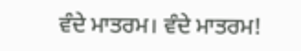ਵੰਦੇ ਮਾਤਰਮ। ਵੰਦੇ ਮਾਤਰਮ!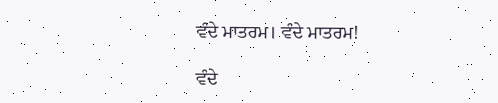ਵੰਦੇ ਮਾਤਰਮ। ਵੰਦੇ ਮਾਤਰਮ!

ਵੰਦੇ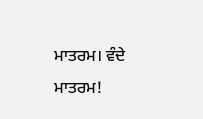ਮਾਤਰਮ। ਵੰਦੇ ਮਾਤਰਮ!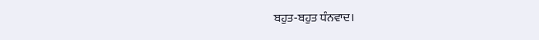ਬਹੁਤ-ਬਹੁਤ ਧੰਨਵਾਦ।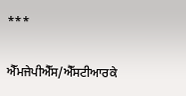***

ਐੱਮਜੇਪੀਐੱਸ/ਐੱਸਟੀਆਰਕੇ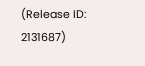(Release ID: 2131687)